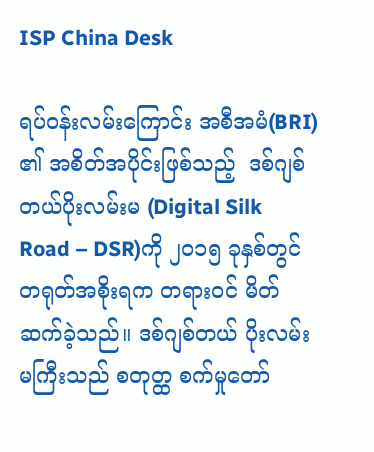ISP China Desk

ရပ်ဝန်းလမ်းကြောင်း အစီအမံ(BRI) ၏ အစိတ်အပိုင်းဖြစ်သည့်  ဒစ်ဂျစ်တယ်ပိုးလမ်းမ (Digital Silk Road – DSR)ကို ၂၀၁၅ ခုနှစ်တွင် တရုတ်အစိုးရက တရားဝင် မိတ်ဆက်ခဲ့သည်။ ဒစ်ဂျစ်တယ် ပိုးလမ်းမကြီးသည် စတုတ္ထ စက်မှုတော်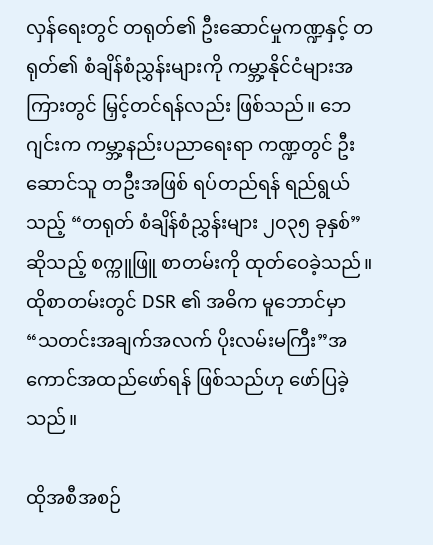လှန်ရေးတွင် တရုတ်၏ ဦးဆောင်မှုကဏ္ဍနှင့် တရုတ်၏ စံချိန်စံညွှန်းများကို ကမ္ဘာ့နိုင်ငံများအကြားတွင် မြှင့်တင်ရန်လည်း ဖြစ်သည်။ ဘေဂျင်းက ကမ္ဘာ့နည်းပညာရေးရာ ကဏ္ဍတွင် ဦးဆောင်သူ တဦးအဖြစ် ရပ်တည်ရန် ရည်ရွယ်သည့် “တရုတ် စံချိန်စံညွှန်းများ ၂၀၃၅ ခုနှစ်”ဆိုသည့် စက္ကူဖြူ စာတမ်းကို ထုတ်ဝေခဲ့သည်။ ထိုစာတမ်းတွင် DSR ၏ အဓိက မူဘောင်မှာ “သတင်းအချက်အလက် ပိုးလမ်းမကြီး”အကောင်အထည်ဖော်ရန် ဖြစ်သည်ဟု ဖော်ပြခဲ့သည်။

ထိုအစီအစဉ်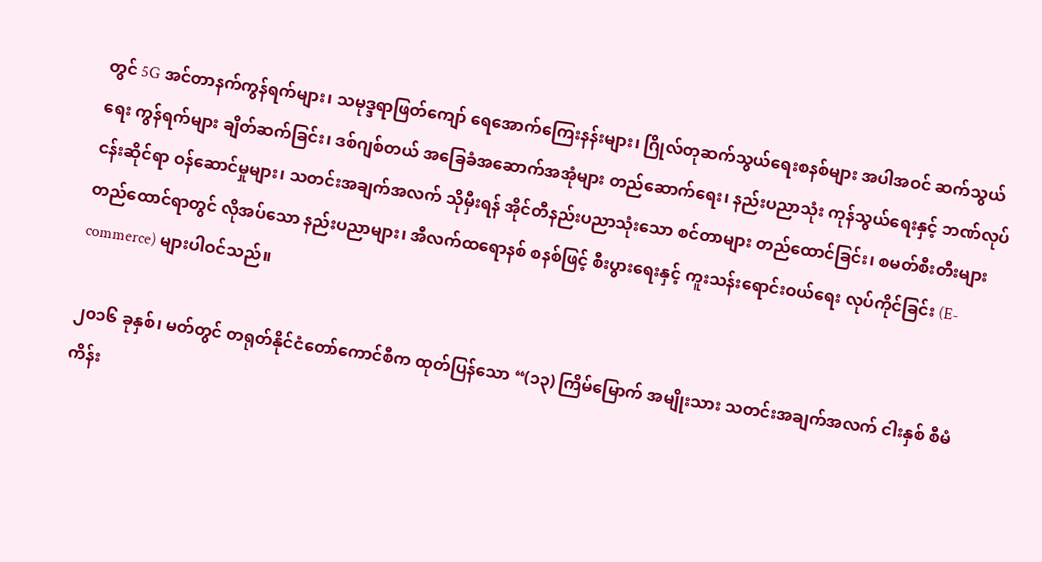တွင် 5G အင်တာနက်ကွန်ရက်များ၊ သမုဒ္ဒရာဖြတ်ကျော် ရေအောက်ကြေးနန်းများ၊ ဂြိုလ်တုဆက်သွယ်ရေးစနစ်များ အပါအဝင် ဆက်သွယ်ရေး ကွန်ရက်များ ချိတ်ဆက်ခြင်း၊ ဒစ်ဂျစ်တယ် အခြေခံအဆောက်အအုံများ တည်ဆောက်ရေး၊ နည်းပညာသုံး ကုန်သွယ်ရေးနှင့် ဘဏ်လုပ်ငန်းဆိုင်ရာ ဝန်ဆောင်မှုများ၊ သတင်းအချက်အလက် သိုမှီးရန် အိုင်တီနည်းပညာသုံးသော စင်တာများ တည်ထောင်ခြင်း၊ စမတ်စီးတီးများ တည်ထောင်ရာတွင် လိုအပ်သော နည်းပညာများ၊ အီလက်ထရောနစ် စနစ်ဖြင့် စီးပွားရေးနှင့် ကူးသန်းရောင်းဝယ်ရေး လုပ်ကိုင်ခြင်း (E-commerce) များပါဝင်သည်။

၂၀၁၆ ခုနှစ်၊ မတ်တွင် တရုတ်နိုင်ငံတော်ကောင်စီက ထုတ်ပြန်သော “(၁၃) ကြိမ်မြောက် အမျိုးသား သတင်းအချက်အလက် ငါးနှစ် စီမံကိန်း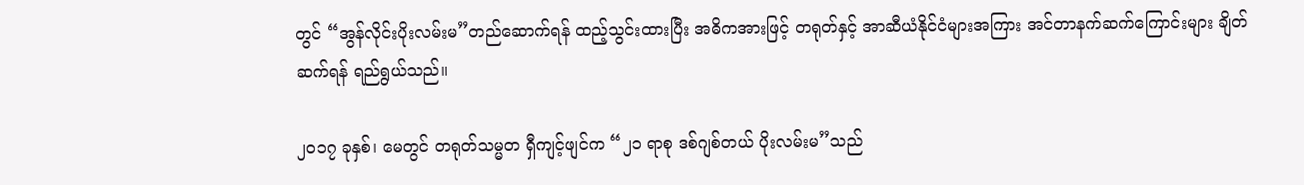တွင် “အွန်လိုင်းပိုးလမ်းမ”တည်ဆောက်ရန် ထည့်သွင်းထားပြီး အဓိကအားဖြင့် တရုတ်နှင့် အာဆီယံနိုင်ငံများအကြား အင်တာနက်ဆက်ကြောင်းများ ချိတ်ဆက်ရန် ရည်ရွယ်သည်။

၂၀၁၇ ခုနှစ်၊ မေတွင် တရုတ်သမ္မတ ရှီကျင့်ဖျင်က “၂၁ ရာစု ဒစ်ဂျစ်တယ် ပိုးလမ်းမ”သည်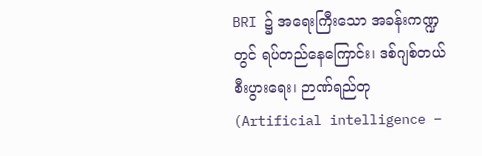BRI ၌ အရေးကြီးသော အခန်းကဏ္ဍတွင် ရပ်တည်နေကြောင်း၊ ဒစ်ဂျစ်တယ် စီးပွားရေး၊ ဉာဏ်ရည်တု (Artificial intelligence –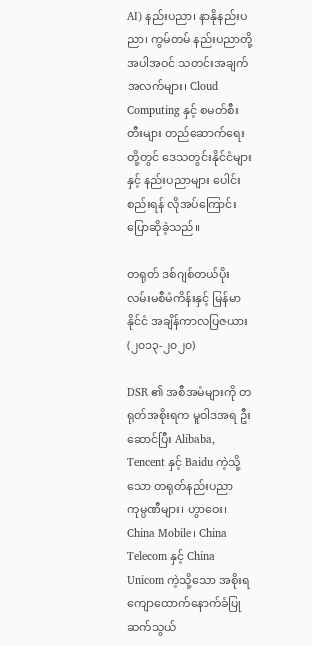AI) နည်းပညာ၊ နာနိုနည်းပညာ၊ ကွမ်တမ် နည်းပညာတို့ အပါအဝင် သတင်းအချက်အလက်များ၊ Cloud Computing နှင့် စမတ်စီးတီးများ တည်ဆောက်ရေးတို့တွင် ဒေသတွင်းနိုင်ငံများနှင့် နည်းပညာများ ပေါင်းစည်းရန် လိုအပ်ကြောင်း ပြောဆိုခဲ့သည်။

တရုတ် ဒစ်ဂျစ်တယ်ပိုးလမ်းမစီမံကိန်းနှင့် မြန်မာနိုင်ငံ အချိန်ကာလပြဇယား (၂၀၁၃-၂၀၂၀)

DSR ၏ အစီအမံများကို တရုတ်အစိုးရက မူဝါဒအရ ဦးဆောင်ပြီး Alibaba, Tencent နှင့် Baidu ကဲ့သို့သော တရုတ်နည်းပညာ ကုမ္ပဏီများ၊ ဟွာဝေး၊ China Mobile၊ China Telecom နှင့် China Unicom ကဲ့သို့သော အစိုးရ ကျောထောက်နောက်ခံပြု ဆက်သွယ်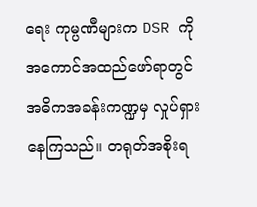ရေး ကုမ္ပဏီများက DSR ကို အကောင်အထည်ဖော်ရာတွင် အဓိကအခန်းကဏ္ဍမှ လှုပ်ရှားနေကြသည်။ တရုတ်အစိုးရ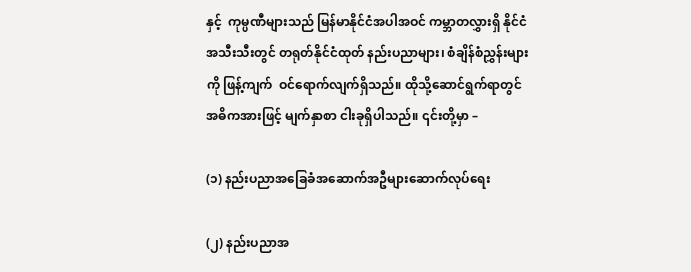နှင့်  ကုမ္ပဏီများသည် မြန်မာနိုင်ငံအပါအဝင် ကမ္ဘာတလွှားရှိ နိုင်ငံအသီးသီးတွင် တရုတ်နိုင်ငံထုတ် နည်းပညာများ၊ စံချိန်စံညွှန်းများကို ဖြန့်ကျက်  ဝင်ရောက်လျက်ရှိသည်။ ထိုသို့ဆောင်ရွက်ရာတွင် အဓိကအားဖြင့် မျက်နှာစာ ငါးခုရှိပါသည်။ ၎င်းတို့မှာ –

(၁) နည်းပညာအခြေခံအဆောက်အဦများဆောက်လုပ်ရေး

(၂) နည်းပညာအ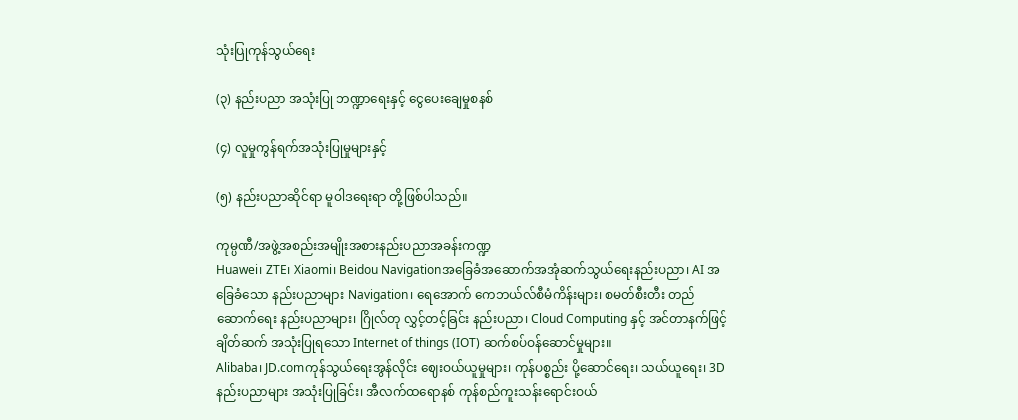သုံးပြုကုန်သွယ်ရေး

(၃) နည်းပညာ အသုံးပြု ဘဏ္ဍာရေးနှင့် ငွေပေးချေမှုစနစ်

(၄) လူမှုကွန်ရက်အသုံးပြုမှုများနှင့်

(၅) နည်းပညာဆိုင်ရာ မူဝါဒရေးရာ တို့ဖြစ်ပါသည်။

ကုမ္ပဏီ/အဖွဲ့အစည်းအမျိုးအစားနည်းပညာအခန်းကဏ္ဍ
Huawei၊ ZTE၊ Xiaomi၊ Beidou Navigationအခြေခံအဆောက်အအုံဆက်သွယ်ရေးနည်းပညာ၊ AI အခြေခံသော နည်းပညာများ Navigation၊ ရေအောက် ကေဘယ်လ်စီမံကိန်းများ၊ စမတ်စီးတီး တည်ဆောက်ရေး နည်းပညာများ၊ ဂြိုလ်တု လွှင့်တင့်ခြင်း နည်းပညာ၊ Cloud Computing နှင့် အင်တာနက်ဖြင့် ချိတ်ဆက် အသုံးပြုရသော Internet of things (IOT) ဆက်စပ်ဝန်ဆောင်မှုများ။
Alibaba၊ JD.comကုန်သွယ်ရေးအွန်လိုင်း ဈေးဝယ်ယူမှုများ၊ ကုန်ပစ္စည်း ပို့ဆောင်ရေး၊ သယ်ယူရေး၊ 3D နည်းပညာများ အသုံးပြုခြင်း၊ အီလက်ထရောနစ် ကုန်စည်ကူးသန်းရောင်းဝယ်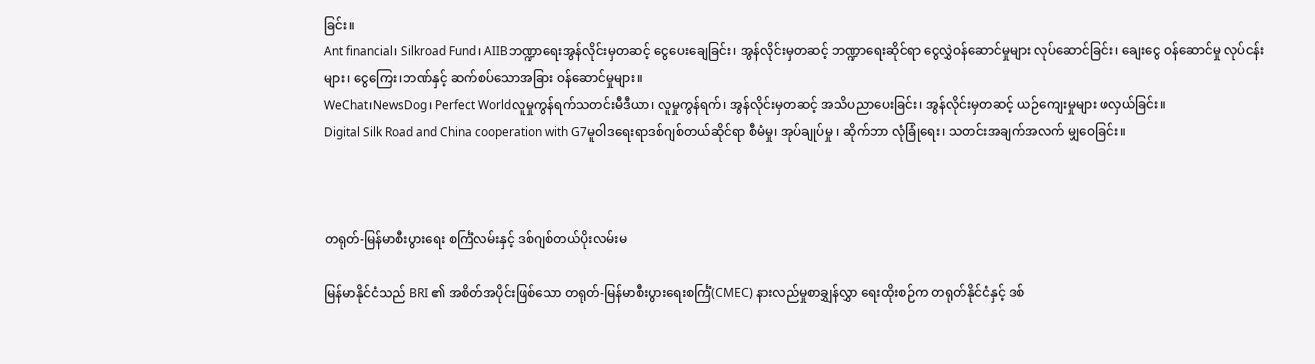ခြင်း။
Ant financial၊ Silkroad Fund၊ AIIBဘဏ္ဍာရေးအွန်လိုင်းမှတဆင့် ငွေပေးချေခြင်း၊ အွန်လိုင်းမှတဆင့် ဘဏ္ဍာရေးဆိုင်ရာ ငွေလွှဲဝန်ဆောင်မှုများ လုပ်ဆောင်ခြင်း၊ ချေးငွေ ဝန်ဆောင်မှု လုပ်ငန်းများ၊ ငွေကြေး၊ဘဏ်နှင့် ဆက်စပ်သောအခြား ဝန်ဆောင်မှုများ။
WeChat၊NewsDog၊ Perfect Worldလူမှုကွန်ရက်သတင်းမီဒီယာ၊ လူမှုကွန်ရက်၊ အွန်လိုင်းမှတဆင့် အသိပညာပေးခြင်း၊ အွန်လိုင်းမှတဆင့် ယဉ်ကျေးမှုများ ဖလှယ်ခြင်း။
Digital Silk Road and China cooperation with G7မူဝါဒရေးရာဒစ်ဂျစ်တယ်ဆိုင်ရာ စီမံမှု၊ အုပ်ချုပ်မှု ၊ ဆိုက်ဘာ လုံခြုံရေး၊ သတင်းအချက်အလက် မျှဝေခြင်း။



တရုတ်-မြန်မာစီးပွားရေး စင်္ကြံလမ်းနှင့် ဒစ်ဂျစ်တယ်ပိုးလမ်းမ

မြန်မာနိုင်ငံသည် BRI ၏ အစိတ်အပိုင်းဖြစ်သော တရုတ်-မြန်မာစီးပွားရေးစင်္ကြံ(CMEC) နားလည်မှုစာချွှန်လွှာ ရေးထိုးစဉ်က တရုတ်နိုင်ငံနှင့် ဒစ်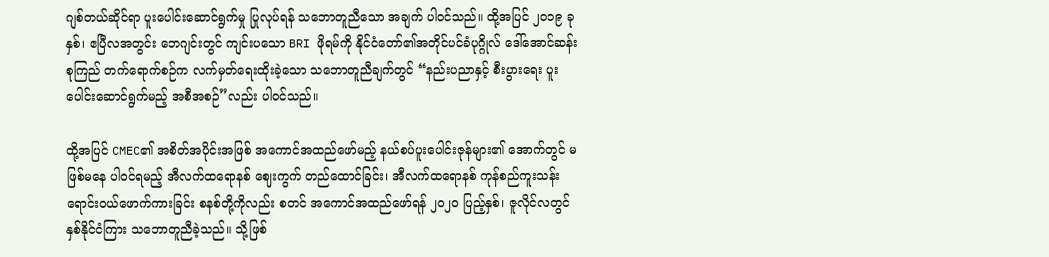ဂျစ်တယ်ဆိုင်ရာ ပူးပေါင်းဆောင်ရွက်မှု ပြုလုပ်ရန် သဘောတူညီသော အချက် ပါဝင်သည်။ ထို့အပြင် ၂၀၁၉ ခုနှစ်၊ ဧပြီလအတွင်း ဘေဂျင်းတွင် ကျင်းပသော BRI ဖိုရမ်ကို နိုင်ငံတော်၏အတိုင်ပင်ခံပုဂ္ဂိုလ် ဒေါ်အောင်ဆန်းစုကြည် တက်ရောက်စဉ်က လက်မှတ်ရေးထိုးခဲ့သော သဘောတူညီချက်တွင် “နည်းပညာနှင့် စီးပွားရေး ပူးပေါင်းဆောင်ရွက်မည့် အစီအစဉ်”လည်း ပါဝင်သည်။

ထို့အပြင် CMEC၏ အစိတ်အပိုင်းအဖြစ် အကောင်အထည်ဖော်မည့် နယ်စပ်ပူးပေါင်းဇုန်များ၏ အောက်တွင် မဖြစ်မနေ ပါဝင်ရမည့် အီလက်ထရောနစ် ဈေးကွက် တည်ထောင်ခြင်း၊ အီလက်ထရောနစ် ကုန်စည်ကူးသန်း ရောင်းဝယ်ဖောက်ကားခြင်း စနစ်တို့ကိုလည်း စတင် အကောင်အထည်ဖော်ရန် ၂၀၂၀ ပြည့်နှစ်၊ ဇူလိုင်လတွင် နှစ်နိုင်ငံကြား သဘောတူညီခဲ့သည်။ သို့ဖြစ်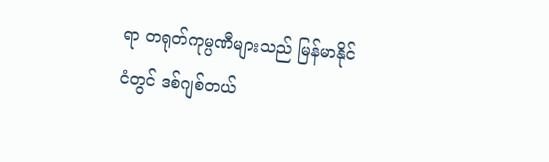ရာ တရုတ်ကုမ္ပဏီများသည် မြန်မာနိုင်ငံတွင် ဒစ်ဂျစ်တယ်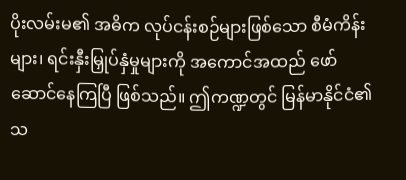ပိုးလမ်းမ၏ အဓိက လုပ်ငန်းစဉ်များဖြစ်သော စီမံကိန်းများ၊ ရင်းနှီးမြှုပ်နှံမှုများကို အကောင်အထည် ဖော်ဆောင်နေကြပြီ ဖြစ်သည်။ ဤကဏ္ဍတွင် မြန်မာနိုင်ငံ၏ သ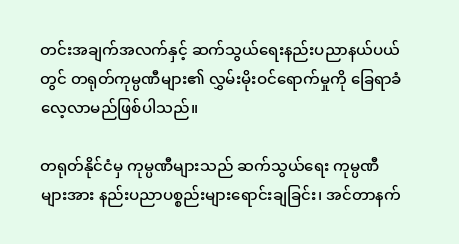တင်းအချက်အလက်နှင့် ဆက်သွယ်ရေးနည်းပညာနယ်ပယ်တွင် တရုတ်ကုမ္ပဏီများ၏ လွှမ်းမိုးဝင်ရောက်မှုကို ခြေရာခံ လေ့လာမည်ဖြစ်ပါသည်။

တရုတ်နိုင်ငံမှ ကုမ္ပဏီများသည် ဆက်သွယ်ရေး ကုမ္ပဏီများအား နည်းပညာပစ္စည်းများရောင်းချခြင်း၊ အင်တာနက်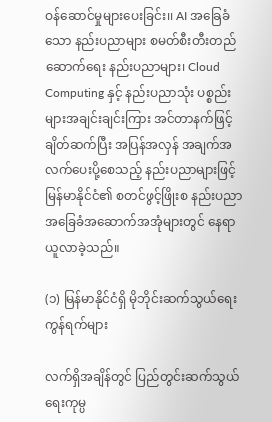ဝန်ဆောင်မှုများပေးခြင်း၊၊ AI အခြေခံသော နည်းပညာများ စမတ်စီးတီးတည်ဆောက်ရေး နည်းပညာများ၊ Cloud Computing နှင့် နည်းပညာသုံး ပစ္စည်းများအချင်းချင်းကြား အင်တာနက်ဖြင့် ချိတ်ဆက်ပြီး အပြန်အလှန် အချက်အလက်ပေးပို့စေသည့် နည်းပညာများဖြင့် မြန်မာနိုင်ငံ၏ စတင်ဖွင့်ဖြိုးစ နည်းပညာ အခြေခံအဆောက်အအုံများတွင် နေရာယူလာခဲ့သည်။

(၁) မြန်မာနိုင်ငံရှိ မိုဘိုင်းဆက်သွယ်ရေးကွန်ရက်များ

လက်ရှိအချိန်တွင် ပြည်တွင်းဆက်သွယ်ရေးကုမ္ပ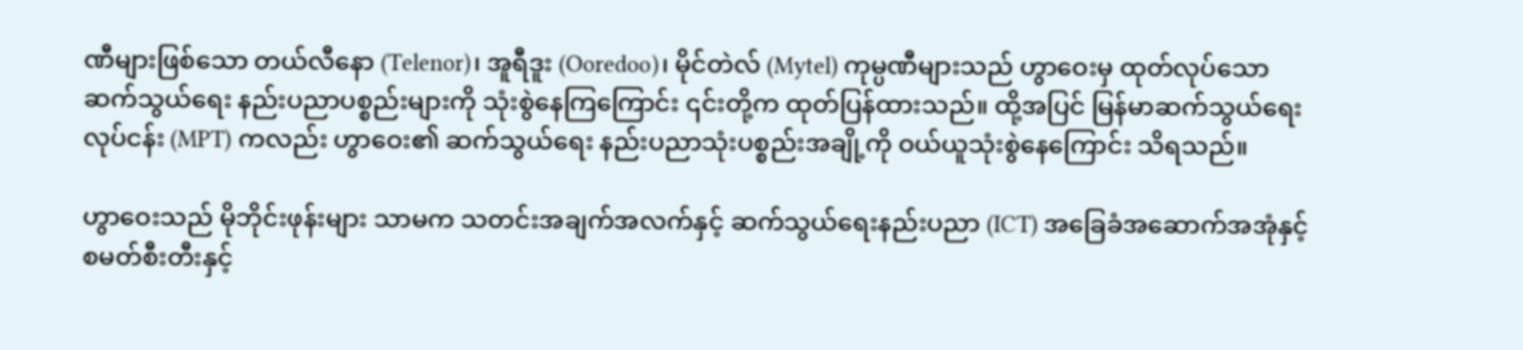ဏီများဖြစ်သော တယ်လီနော (Telenor)၊ အူရီဒူး (Ooredoo)၊ မိုင်တဲလ် (Mytel) ကုမ္ပဏီများသည် ဟွာဝေးမှ ထုတ်လုပ်သော ဆက်သွယ်ရေး နည်းပညာပစ္စည်းများကို သုံးစွဲနေကြကြောင်း ၎င်းတို့က ထုတ်ပြန်ထားသည်။ ထို့အပြင် မြန်မာဆက်သွယ်ရေးလုပ်ငန်း (MPT) ကလည်း ဟွာဝေး၏ ဆက်သွယ်ရေး နည်းပညာသုံးပစ္စည်းအချို့ကို ဝယ်ယူသုံးစွဲနေကြောင်း သိရသည်။

ဟွာဝေးသည် မိုဘိုင်းဖုန်းများ သာမက သတင်းအချက်အလက်နှင့် ဆက်သွယ်ရေးနည်းပညာ (ICT) အခြေခံအဆောက်အအုံနှင့် စမတ်စီးတီးနှင့်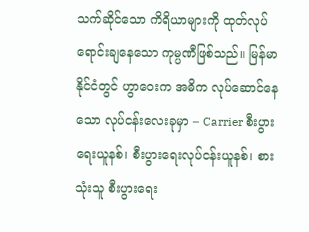သက်ဆိုင်သော ကိရိယာများကို ထုတ်လုပ်ရောင်းချနေသော ကုမ္ပဏီဖြစ်သည်။ မြန်မာနိုင်ငံတွင် ဟွာဝေးက အဓိက လုပ်ဆောင်နေသော လုပ်ငန်းလေးခုမှာ – Carrier စီးပွားရေးယူနစ်၊ စီးပွားရေးလုပ်ငန်းယူနစ်၊ စားသုံးသူ စီးပွားရေး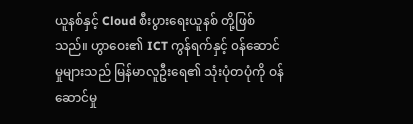ယူနစ်နှင့် Cloud စီးပွားရေးယူနစ် တို့ဖြစ်သည်။ ဟွာဝေး၏ ICT ကွန်ရက်နှင့် ၀န်ဆောင်မှုများသည် မြန်မာလူဦးရေ၏ သုံးပုံတပုံကို ဝန်ဆောင်မှု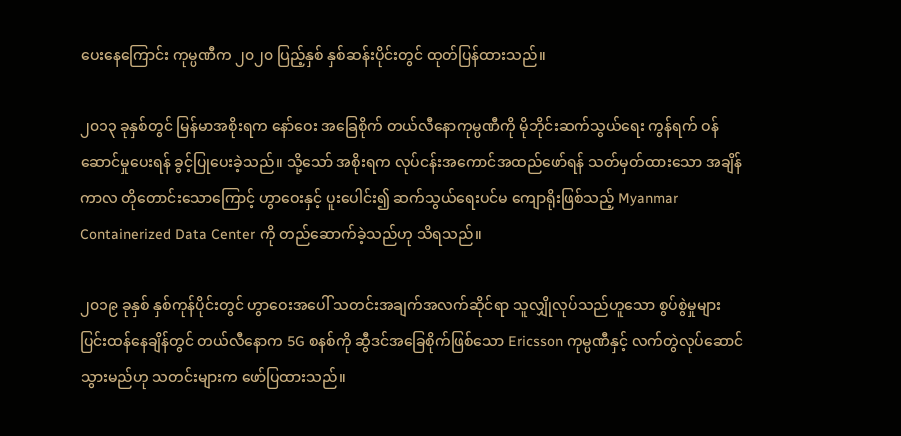ပေးနေကြောင်း ကုမ္ပဏီက ၂၀၂၀ ပြည့်နှစ် နှစ်ဆန်းပိုင်းတွင် ထုတ်ပြန်ထားသည်။

၂၀၁၃ ခုနှစ်တွင် မြန်မာအစိုးရက နော်ဝေး အခြေစိုက် တယ်လီနောကုမ္ပဏီကို မိုဘိုင်းဆက်သွယ်ရေး ကွန်ရက် ဝန်ဆောင်မှုပေးရန် ခွင့်ပြုပေးခဲ့သည်။ သို့သော် အစိုးရက လုပ်ငန်းအကောင်အထည်ဖော်ရန် သတ်မှတ်ထားသော အချိန်ကာလ တိုတောင်းသောကြောင့် ဟွာဝေးနှင့် ပူးပေါင်း၍ ဆက်သွယ်ရေးပင်မ ကျောရိုးဖြစ်သည့် Myanmar Containerized Data Center ကို တည်ဆောက်ခဲ့သည်ဟု သိရသည်။

၂၀၁၉ ခုနှစ် နှစ်ကုန်ပိုင်းတွင် ဟွာဝေးအပေါ် သတင်းအချက်အလက်ဆိုင်ရာ သူလျှိုလုပ်သည်ဟူသော စွပ်စွဲမှုများ ပြင်းထန်နေချိန်တွင် တယ်လီနောက 5G စနစ်ကို ဆွီဒင်အခြေစိုက်ဖြစ်သော Ericsson ကုမ္ပဏီနှင့် လက်တွဲလုပ်ဆောင်သွားမည်ဟု သတင်းများက ဖော်ပြထားသည်။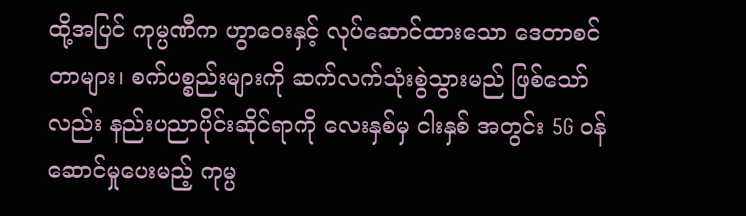ထို့အပြင် ကုမ္ပဏီက ဟွာဝေးနှင့် လုပ်ဆောင်ထားသော ဒေတာစင်တာများ၊ စက်ပစ္စည်းများကို ဆက်လက်သုံးစွဲသွားမည် ဖြစ်သော်လည်း နည်းပညာပိုင်းဆိုင်ရာကို လေးနှစ်မှ ငါးနှစ် အတွင်း 5G ဝန်ဆောင်မှုပေးမည့် ကုမ္ပ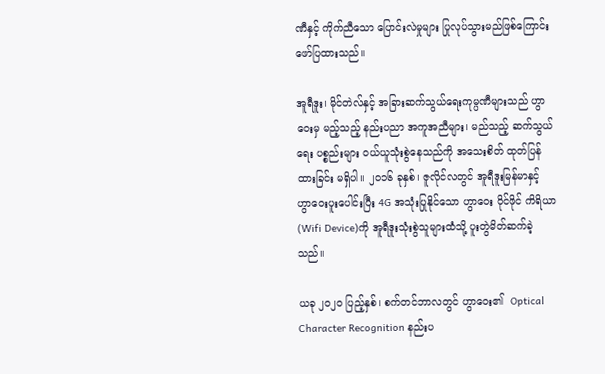ဏီနှင့် ကိုက်ညီသော ပြောင်းလဲမှုများ ပြုလုပ်သွားမည်ဖြစ်ကြောင်း ဖော်ပြထားသည်။

အူရီဒူး၊ မိုင်တဲလ်နှင့် အခြားဆက်သွယ်ရေးကုမ္ပဏီများသည် ဟွာဝေးမှ မည့်သည့် နည်းပညာ အကူအညီများ၊ မည်သည့် ဆက်သွယ်ရေး ပစ္စည်းများ ဝယ်ယူသုံးစွဲနေသည်ကို အသေးစိတ် ထုတ်ပြန်ထားခြင်း မရှိပါ။ ၂၀၁၆ ခုနှစ်၊ ဇူလိုင်လတွင် အူရီဒူးမြန်မာနှင့် ဟွာဝေးပူးပေါင်းပြီး 4G အသုံးပြုနိုင်သော ဟွာဝေး ဝိုင်ဖိုင် ကိရိယာ (Wifi Device)ကို အူရီဒူးသုံးစွဲသူများထံသို့ ပူးတွဲမိတ်ဆက်ခဲ့သည်။

ယခု ၂၀၂၀ ပြည့်နှစ်၊ စက်တင်ဘာလတွင် ဟွာဝေး၏  Optical Character Recognition နည်းပ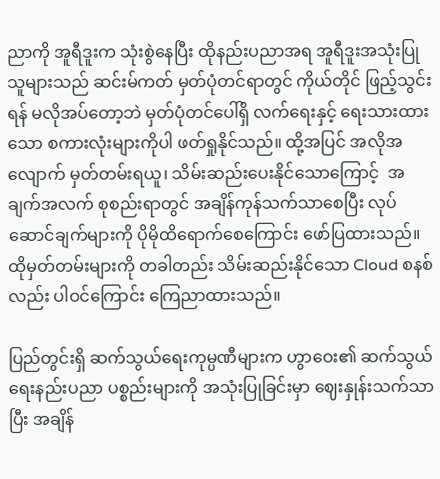ညာကို အူရီဒူးက သုံးစွဲနေပြီး ထိုနည်းပညာအရ အူရီဒူးအသုံးပြုသူများသည် ဆင်းမ်ကတ် မှတ်ပုံတင်ရာတွင် ကိုယ်တိုင် ဖြည့်သွင်းရန် မလိုအပ်တော့ဘဲ မှတ်ပုံတင်ပေါ်ရှိ လက်ရေးနှင့် ရေးသားထားသော စကားလုံးများကိုပါ ဖတ်ရှုနိုင်သည်။ ထို့အပြင် အလိုအလျောက် မှတ်တမ်းရယူ၊ သိမ်းဆည်းပေးနိုင်သောကြောင့်  အချက်အလက် စုစည်းရာတွင် အချိန်ကုန်သက်သာစေပြီး လုပ်ဆောင်ချက်များကို ပိုမိုထိရောက်စေကြောင်း ဖော်ပြထားသည်။ ထိုမှတ်တမ်းများကို တခါတည်း သိမ်းဆည်းနိုင်သော Cloud စနစ်လည်း ပါဝင်ကြောင်း ကြေညာထားသည်။

ပြည်တွင်းရှိ ဆက်သွယ်ရေးကုမ္ပဏီများက ဟွာဝေး၏ ဆက်သွယ်ရေးနည်းပညာ ပစ္စည်းများကို အသုံးပြုခြင်းမှာ ဈေးနှုန်းသက်သာပြီး အချိန်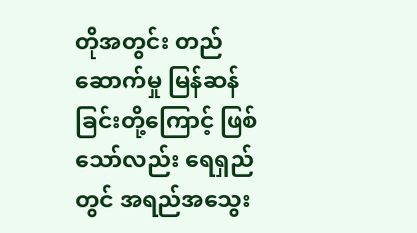တိုအတွင်း တည်ဆောက်မှု မြန်ဆန်ခြင်းတို့ကြောင့် ဖြစ်သော်လည်း ရေရှည်တွင် အရည်အသွေး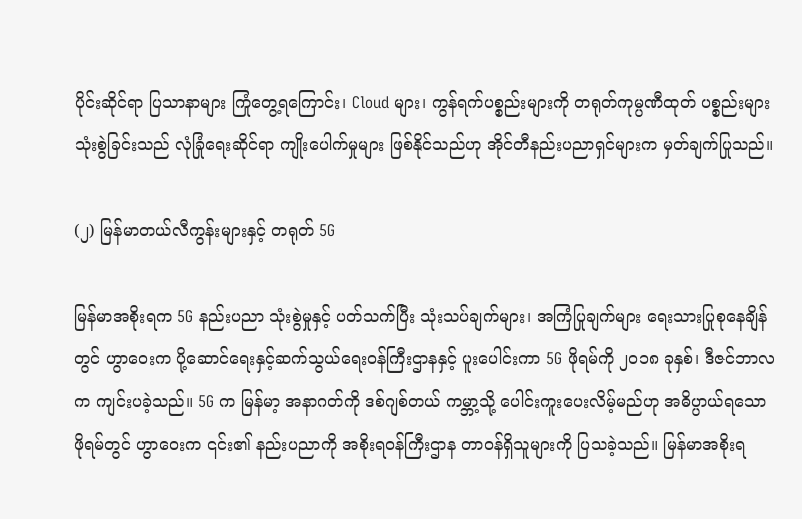ပိုင်းဆိုင်ရာ ပြသာနာများ ကြုံတွေ့ရကြောင်း၊ Cloud များ၊ ကွန်ရက်ပစ္စည်းများကို တရုတ်ကုမ္ပဏီထုတ် ပစ္စည်းများသုံးစွဲခြင်းသည် လုံခြုံရေးဆိုင်ရာ ကျိုးပေါက်မှုများ ဖြစ်နိုင်သည်ဟု အိုင်တီနည်းပညာရှင်များက မှတ်ချက်ပြုသည်။

(၂) မြန်မာတယ်လီကွန်းများနှင့် တရုတ် 5G

မြန်မာအစိုးရက 5G နည်းပညာ သုံးစွဲမှုနှင့် ပတ်သက်ပြီး သုံးသပ်ချက်များ၊ အကြံပြုချက်များ ရေးသားပြုစုနေချိန်တွင် ဟွာဝေးက ပို့ဆောင်ရေးနှင့်ဆက်သွယ်ရေးဝန်ကြီးဌာနနှင့် ပူးပေါင်းကာ 5G ဖိုရမ်ကို ၂၀၁၈ ခုနှစ်၊ ဒီဇင်ဘာလက ကျင်းပခဲ့သည်။ 5G က မြန်မာ့ အနာဂတ်ကို ဒစ်ဂျစ်တယ် ကမ္ဘာ့သို့ ပေါင်းကူးပေးလိမ့်မည်ဟု အဓိပ္ပာယ်ရသော ဖိုရမ်တွင် ဟွာဝေးက ၎င်း၏ နည်းပညာကို အစိုးရဝန်ကြီးဌာန တာဝန်ရှိသူများကို ပြသခဲ့သည်။ မြန်မာအစိုးရ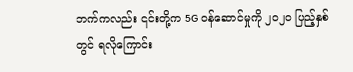ဘက်ကလည်း ၎င်းတို့က 5G ဝန်ဆောင်မှုကို ၂၀၂၀ ပြည့်နှစ်တွင် ရလိုကြောင်း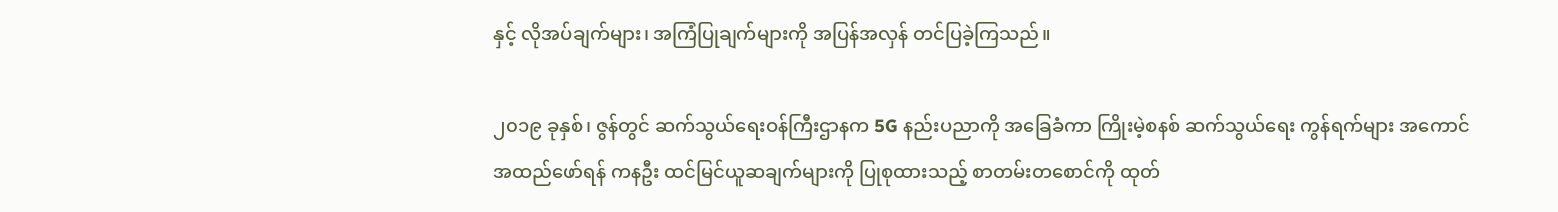နှင့် လိုအပ်ချက်များ၊ အကြံပြုချက်များကို အပြန်အလှန် တင်ပြခဲ့ကြသည်။

၂၀၁၉ ခုနှစ်၊ ဇွန်တွင် ဆက်သွယ်ရေးဝန်ကြီးဌာနက 5G နည်းပညာကို အခြေခံကာ ကြိုးမဲ့စနစ် ဆက်သွယ်ရေး ကွန်ရက်များ အကောင်အထည်ဖော်ရန် ကနဦး ထင်မြင်ယူဆချက်များကို ပြုစုထားသည့် စာတမ်းတစောင်ကို ထုတ်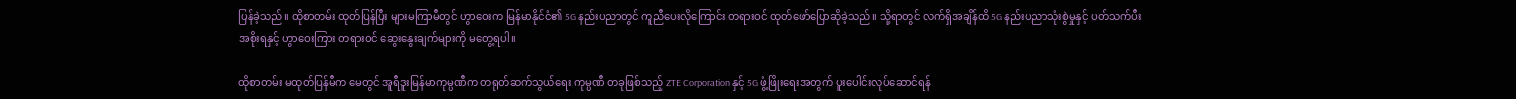ပြန်ခဲ့သည်။ ထိုစာတမ်း ထုတ်ပြန်ပြီး များမကြာမီတွင် ဟွာဝေးက မြန်မာနိုင်ငံ၏ 5G နည်းပညာတွင် ကူညီပေးလိုကြောင်း တရားဝင် ထုတ်ဖော်ပြောဆိုခဲ့သည်။ သို့ရာတွင် လက်ရှိအချိန်ထိ 5G နည်းပညာသုံးစွဲမှုနှင့် ပတ်သက်ပီး အစိုးရနှင့် ဟွာဝေးကြား တရားဝင် ဆွေးနွေးချက်များကို မတွေ့ရပါ။

ထိုစာတမ်း မထုတ်ပြန်မီက မေတွင် အူရီဒူးမြန်မာကုမ္ပဏီက တရုတ်ဆက်သွယ်ရေး ကုမ္ပဏီ တခုဖြစ်သည့် ZTE Corporation နှင့် 5G ဖွံ့ဖြိုးရေးအတွက် ပူးပေါင်းလုပ်ဆောင်ရန်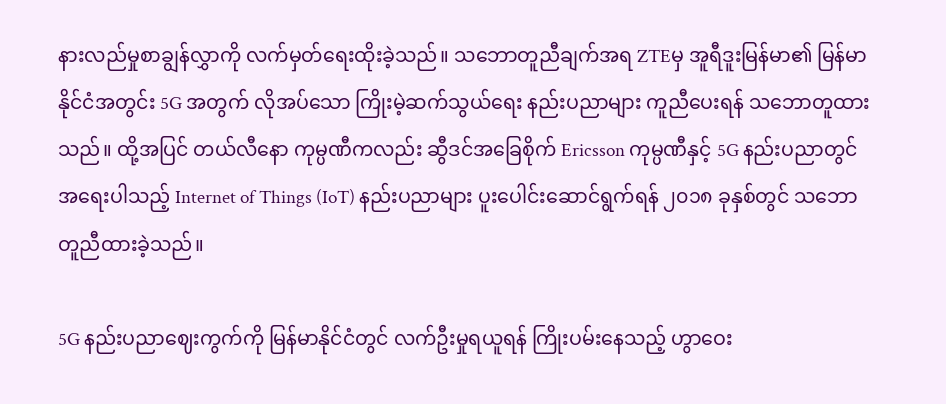နားလည်မှုစာချွန်လွှာကို လက်မှတ်ရေးထိုးခဲ့သည်။ သဘောတူညီချက်အရ ZTEမှ အူရီဒူးမြန်မာ၏ မြန်မာနိုင်ငံအတွင်း 5G အတွက် လိုအပ်သော ကြိုးမဲ့ဆက်သွယ်ရေး နည်းပညာများ ကူညီပေးရန် သဘောတူထားသည်။ ထို့အပြင် တယ်လီနော ကုမ္ပဏီကလည်း ဆွီဒင်အခြေစိုက် Ericsson ကုမ္ပဏီနှင့် 5G နည်းပညာတွင် အရေးပါသည့် Internet of Things (IoT) နည်းပညာများ ပူးပေါင်းဆောင်ရွက်ရန် ၂၀၁၈ ခုနှစ်တွင် သဘောတူညီထားခဲ့သည်။

5G နည်းပညာဈေးကွက်ကို မြန်မာနိုင်ငံတွင် လက်ဦးမှုရယူရန် ကြိုးပမ်းနေသည့် ဟွာဝေး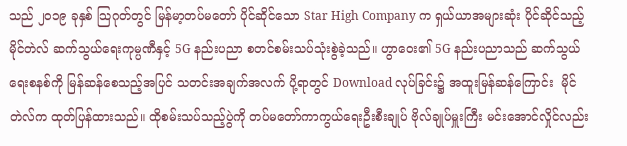သည် ၂၀၁၉ ခုနှစ် သြဂုတ်တွင် မြန်မာ့တပ်မတော် ပိုင်ဆိုင်သော Star High Company က ရှယ်ယာအများဆုံး ပိုင်ဆိုင်သည့် မိုင်တဲလ် ဆက်သွယ်ရေးကုမ္ပဏီနှင့် 5G နည်းပညာ စတင်စမ်းသပ်သုံးစွဲခဲ့သည်။ ဟွာဝေး၏ 5G နည်းပညာသည် ဆက်သွယ်ရေးစနစ်ကို မြန်ဆန်စေသည့်အပြင် သတင်းအချက်အလက် ပို့ရာတွင် Download လုပ်ခြင်း၌ အထူးမြန်ဆန်ကြောင်း  မိုင်တဲလ်က ထုတ်ပြန်ထားသည်။ ထိုစမ်းသပ်သည့်ပွဲကို တပ်မတော်ကာကွယ်ရေးဦးစီးချုပ် ဗိုလ်ချုပ်မှူးကြီး မင်းအောင်လှိုင်လည်း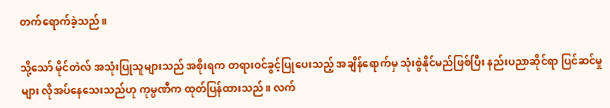တက်ရောက်ခဲ့သည်။

သို့သော် မိုင်တဲလ် အသုံးပြုသူများသည် အစိုးရက တရားဝင်ခွင့်ပြုပေးသည့် အချိန်ရောက်မှ သုံးစွဲနိုင်မည်ဖြစ်ပြီး နည်းပညာဆိုင်ရာ ပြင်ဆင်မှုများ လိုအပ်နေသေးသည်ဟု ကုမ္ပဏီက ထုတ်ပြန်ထားသည်။ လက်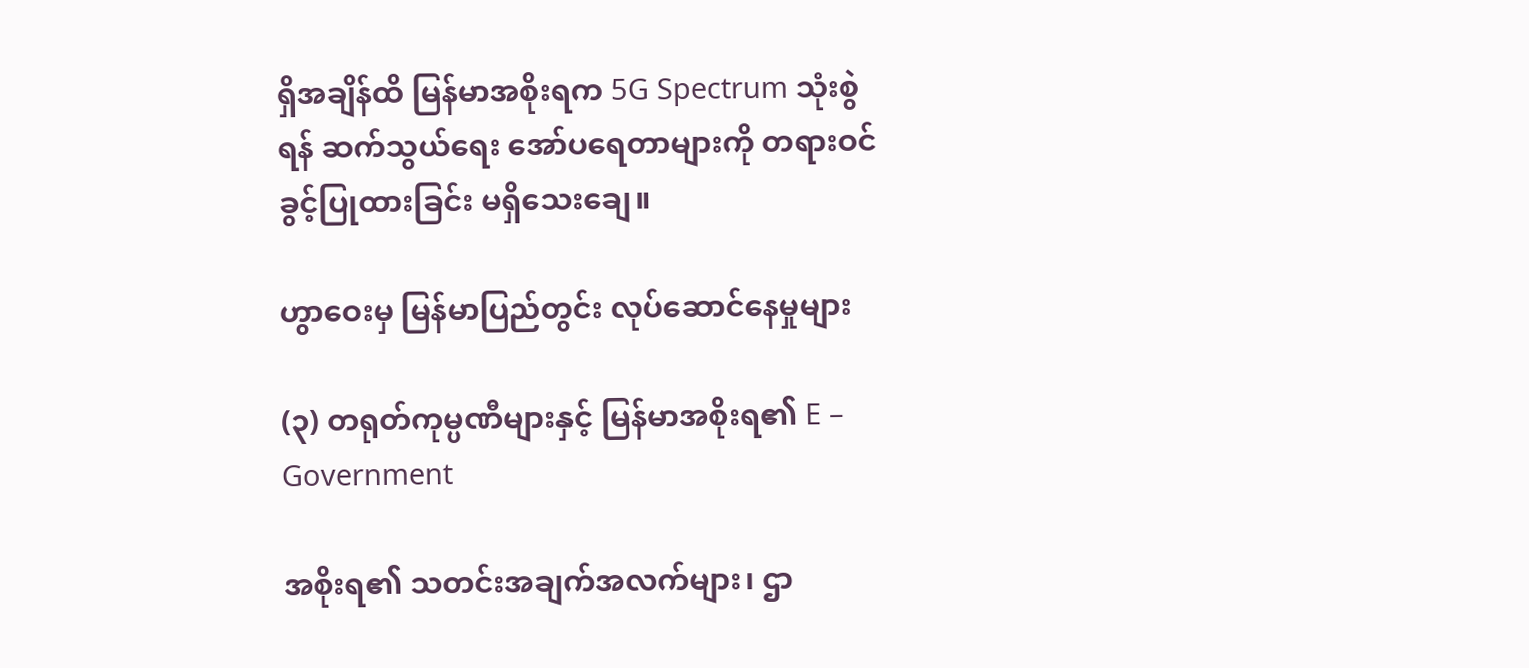ရှိအချိန်ထိ မြန်မာအစိုးရက 5G Spectrum သုံးစွဲရန် ဆက်သွယ်ရေး အော်ပရေတာများကို တရားဝင် ခွင့်ပြုထားခြင်း မရှိသေးချေ။

ဟွာဝေးမှ မြန်မာပြည်တွင်း လုပ်ဆောင်နေမှုများ

(၃) တရုတ်ကုမ္ပဏီများနှင့် မြန်မာအစိုးရ၏ E – Government

အစိုးရ၏ သတင်းအချက်အလက်များ၊ ဌာ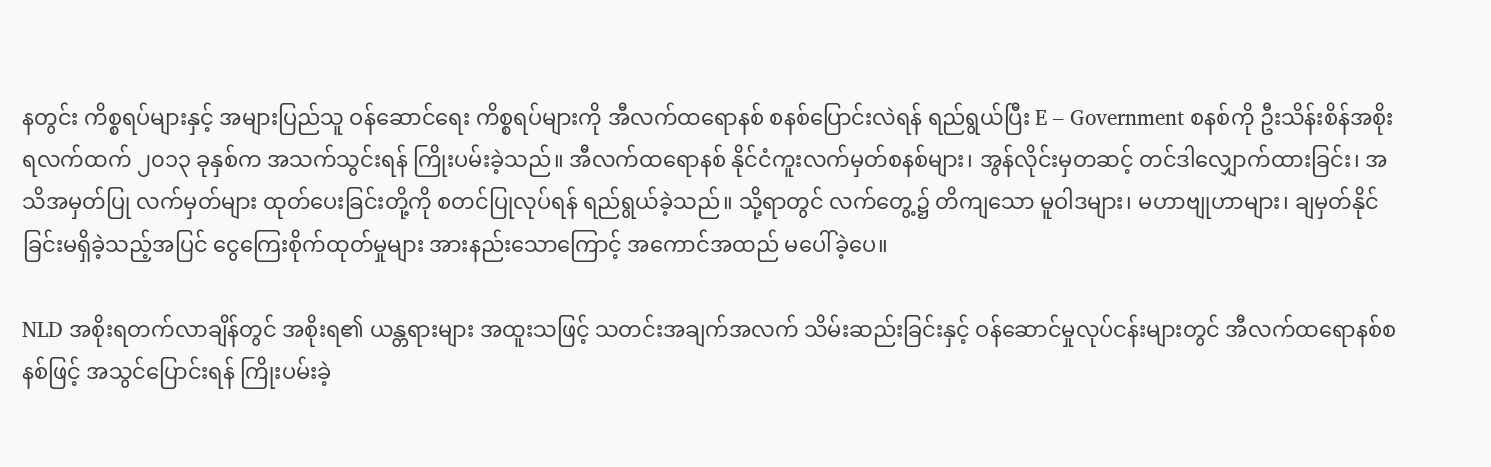နတွင်း ကိစ္စရပ်များနှင့် အများပြည်သူ ဝန်ဆောင်ရေး ကိစ္စရပ်များကို အီလက်ထရောနစ် စနစ်ပြောင်းလဲရန် ရည်ရွယ်ပြီး E – Government စနစ်ကို ဦးသိန်းစိန်အစိုးရလက်ထက် ၂၀၁၃ ခုနှစ်က အသက်သွင်းရန် ကြိုးပမ်းခဲ့သည်။ အီလက်ထရောနစ် နိုင်ငံကူးလက်မှတ်စနစ်များ၊ အွန်လိုင်းမှတဆင့် တင်ဒါလျှောက်ထားခြင်း၊ အသိအမှတ်ပြု လက်မှတ်များ ထုတ်ပေးခြင်းတို့ကို စတင်ပြုလုပ်ရန် ရည်ရွယ်ခဲ့သည်။ သို့ရာတွင် လက်တွေ့၌ တိကျသော မူဝါဒများ၊ မဟာဗျုဟာများ၊ ချမှတ်နိုင်ခြင်းမရှိခဲ့သည့်အပြင် ငွေကြေးစိုက်ထုတ်မှုများ အားနည်းသောကြောင့် အကောင်အထည် မပေါ်ခဲ့ပေ။

NLD အစိုးရတက်လာချိန်တွင် အစိုးရ၏ ယန္တရားများ အထူးသဖြင့် သတင်းအချက်အလက် သိမ်းဆည်းခြင်းနှင့် ဝန်ဆောင်မှုလုပ်ငန်းများတွင် အီလက်ထရောနစ်စနစ်ဖြင့် အသွင်ပြောင်းရန် ကြိုးပမ်းခဲ့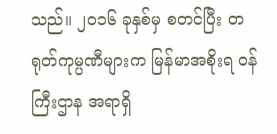သည်။ ၂၀၁၆ ခုနှစ်မှ စတင်ပြီး တရုတ်ကုမ္ပဏီများက မြန်မာအစိုးရ ဝန်ကြီးဌာန အရာရှိ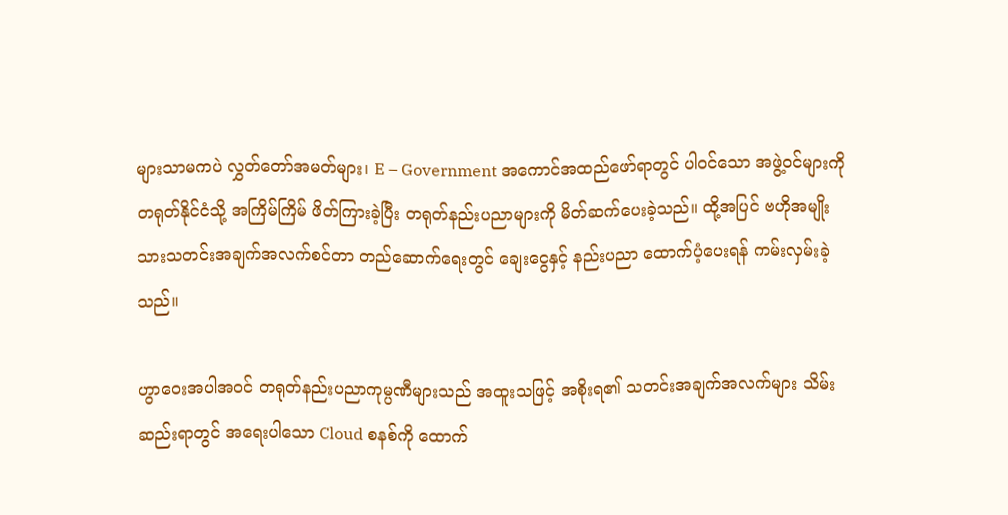များသာမကပဲ လွှတ်တော်အမတ်များ၊ E – Government အကောင်အထည်ဖော်ရာတွင် ပါဝင်သော အဖွဲ့ဝင်များကို တရုတ်နိုင်ငံသို့ အကြိမ်ကြိမ် ဖိတ်ကြားခဲ့ပြီး တရုတ်နည်းပညာများကို မိတ်ဆက်ပေးခဲ့သည်။ ထို့အပြင် ဗဟိုအမျိုးသားသတင်းအချက်အလက်စင်တာ တည်ဆောက်ရေးတွင် ချေးငွေနှင့် နည်းပညာ ထောက်ပံ့ပေးရန် ကမ်းလှမ်းခဲ့သည်။

ဟွာဝေးအပါအဝင် တရုတ်နည်းပညာကုမ္ပဏီများသည် အထူးသဖြင့် အစိုးရ၏ သတင်းအချက်အလက်များ သိမ်းဆည်းရာတွင် အရေးပါသော Cloud စနစ်ကို ထောက်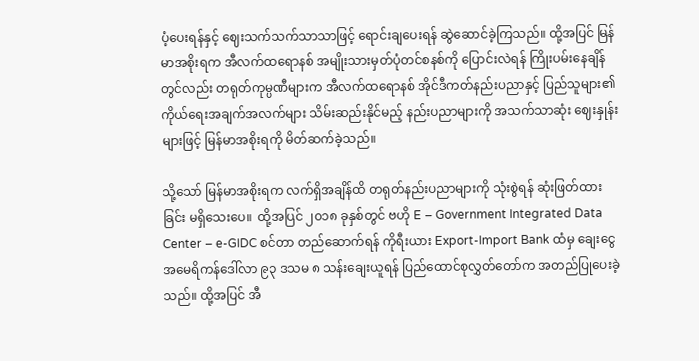ပံ့ပေးရန်နှင့် ဈေးသက်သက်သာသာဖြင့် ရောင်းချပေးရန် ဆွဲဆောင်ခဲ့ကြသည်။ ထို့အပြင် မြန်မာအစိုးရက အီလက်ထရောနစ် အမျိုးသားမှတ်ပုံတင်စနစ်ကို ပြောင်းလဲရန် ကြိုးပမ်းနေချိန်တွင်လည်း တရုတ်ကုမ္ပဏီများက အီလက်ထရောနစ် အိုင်ဒီကတ်နည်းပညာနှင့် ပြည်သူများ၏ ကိုယ်ရေးအချက်အလက်များ သိမ်းဆည်းနိုင်မည့် နည်းပညာများကို အသက်သာဆုံး ဈေးနှုန်းများဖြင့် မြန်မာအစိုးရကို မိတ်ဆက်ခဲ့သည်။

သို့သော် မြန်မာအစိုးရက လက်ရှိအချိန်ထိ တရုတ်နည်းပညာများကို သုံးစွဲရန် ဆုံးဖြတ်ထားခြင်း မရှိသေးပေ။  ထို့အပြင် ၂၀၁၈ ခုနှစ်တွင် ဗဟို E – Government Integrated Data Center – e-GIDC စင်တာ တည်ဆောက်ရန် ကိုရီးယား Export-Import Bank ထံမှ ချေးငွေ အမေရိကန်ဒေါ်လာ ၉၃ ဒသမ ၈ သန်းချေးယူရန် ပြည်ထောင်စုလွှတ်တော်က အတည်ပြုပေးခဲ့သည်။ ထို့အပြင် အီ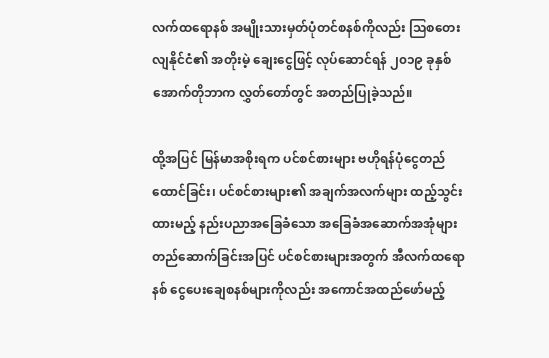လက်ထရောနစ် အမျိုးသားမှတ်ပုံတင်စနစ်ကိုလည်း သြစတေးလျနိုင်ငံ၏ အတိုးမဲ့ ချေးငွေဖြင့် လုပ်ဆောင်ရန် ၂၀၁၉ ခုနှစ် အောက်တိုဘာက လွှတ်တော်တွင် အတည်ပြုခဲ့သည်။

ထို့အပြင် မြန်မာအစိုးရက ပင်စင်စားများ ဗဟိုရန်ပုံငွေတည်ထောင်ခြင်း၊ ပင်စင်စားများ၏ အချက်အလက်များ ထည့်သွင်းထားမည့် နည်းပညာအခြေခံသော အခြေခံအဆောက်အအုံများ တည်ဆောက်ခြင်းအပြင် ပင်စင်စားများအတွက် အီလက်ထရောနစ် ငွေပေးချေစနစ်များကိုလည်း အကောင်အထည်ဖော်မည့်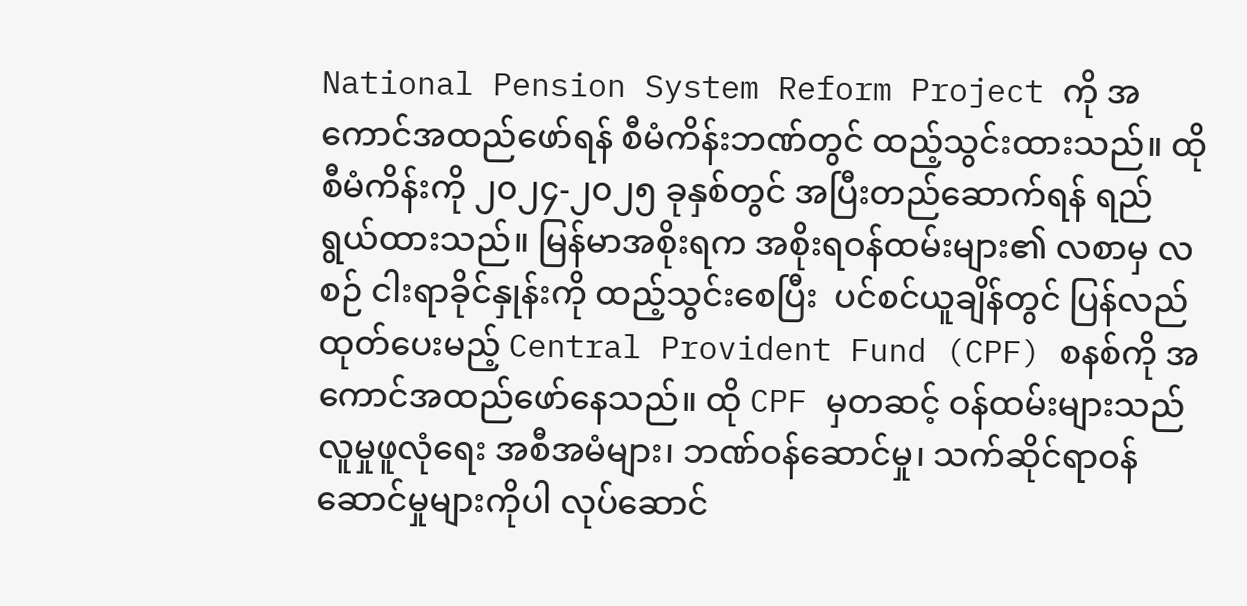National Pension System Reform Project ကို အကောင်အထည်ဖော်ရန် စီမံကိန်းဘဏ်တွင် ထည့်သွင်းထားသည်။ ထိုစီမံကိန်းကို ၂၀၂၄-၂၀၂၅ ခုနှစ်တွင် အပြီးတည်ဆောက်ရန် ရည်ရွယ်ထားသည်။ မြန်မာအစိုးရက အစိုးရဝန်ထမ်းများ၏ လစာမှ လစဉ် ငါးရာခိုင်နှုန်းကို ထည့်သွင်းစေပြီး  ပင်စင်ယူချိန်တွင် ပြန်လည်ထုတ်ပေးမည့် Central Provident Fund (CPF) စနစ်ကို အကောင်အထည်ဖော်နေသည်။ ထို CPF မှတဆင့် ဝန်ထမ်းများသည် လူမှုဖူလုံရေး အစီအမံများ၊ ဘဏ်ဝန်ဆောင်မှု၊ သက်ဆိုင်ရာဝန်ဆောင်မှုများကိုပါ လုပ်ဆောင်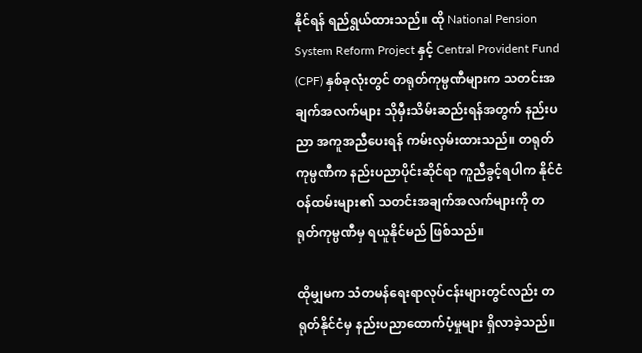နိုင်ရန် ရည်ရွယ်ထားသည်။ ထို National Pension System Reform Project နှင့် Central Provident Fund (CPF) နှစ်ခုလုံးတွင် တရုတ်ကုမ္ပဏီများက သတင်းအချက်အလက်များ သိုမှီးသိမ်းဆည်းရန်အတွက် နည်းပညာ အကူအညီပေးရန် ကမ်းလှမ်းထားသည်။ တရုတ်ကုမ္ပဏီက နည်းပညာပိုင်းဆိုင်ရာ ကူညီခွင့်ရပါက နိုင်ငံဝန်ထမ်းများ၏ သတင်းအချက်အလက်များကို တရုတ်ကုမ္ပဏီမှ ရယူနိုင်မည် ဖြစ်သည်။

ထိုမျှမက သံတမန်ရေးရာလုပ်ငန်းများတွင်လည်း တရုတ်နိုင်ငံမှ နည်းပညာထောက်ပံ့မှုများ ရှိလာခဲ့သည်။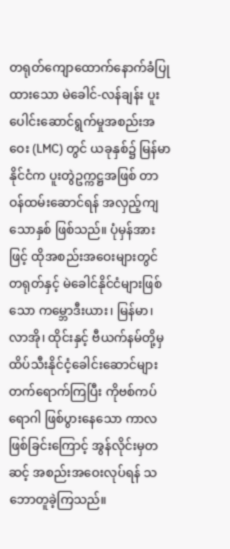တရုတ်ကျောထောက်နောက်ခံပြုထားသော မဲခေါင်-လန်ချန်း ပူးပေါင်းဆောင်ရွက်မှုအစည်းအဝေး (LMC) တွင် ယခုနှစ်၌ မြန်မာနိုင်ငံက ပူးတွဲဥက္ကဋ္ဌအဖြစ် တာဝန်ထမ်းဆောင်ရန် အလှည့်ကျသောနှစ် ဖြစ်သည်။ ပုံမှန်အားဖြင့် ထိုအစည်းအဝေးများတွင် တရုတ်နှင့် မဲခေါင်နိုင်ငံများဖြစ်သော ကမ္ဘောဒီးယား၊ မြန်မာ၊ လာအို၊ ထိုင်းနှင့် ဗီယက်နမ်တို့မှ ထိပ်သီးနိုင်ငံ့ခေါင်းဆောင်များ တက်ရောက်ကြပြီး ကိုဗစ်ကပ်ရောဂါ ဖြစ်ပွားနေသော ကာလဖြစ်ခြင်းကြောင့် အွန်လိုင်းမှတဆင့် အစည်းအဝေးလုပ်ရန် သဘောတူခဲ့ကြသည်။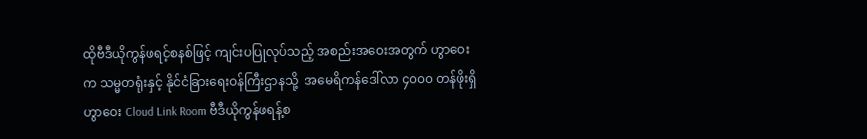ထိုဗီဒီယိုကွန်ဖရင့်စနစ်ဖြင့် ကျင်းပပြုလုပ်သည့် အစည်းအဝေးအတွက် ဟွာဝေးက သမ္မတရုံးနှင့် နိုင်ငံခြားရေးဝန်ကြီးဌာနသို့  အမေရိကန်ဒေါ်လာ ၄၀၀၀ တန်ဖိုးရှိ  ဟွာဝေး Cloud Link Room ဗီဒီယိုကွန်ဖရန့်စ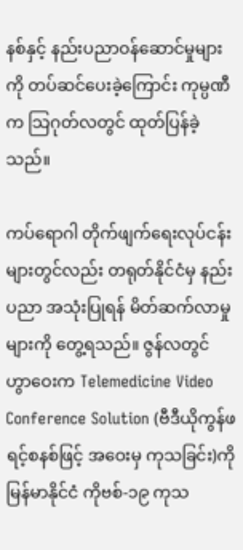နစ်နှင့် နည်းပညာဝန်ဆောင်မှုများကို တပ်ဆင်ပေးခဲ့ကြောင်း ကုမ္ပဏီက သြဂုတ်လတွင် ထုတ်ပြန်ခဲ့သည်။

ကပ်ရောဂါ တိုက်ဖျက်ရေးလုပ်ငန်းများတွင်လည်း တရုတ်နိုင်ငံမှ နည်းပညာ အသုံးပြုရန် မိတ်ဆက်လာမှုများကို တွေ့ရသည်။ ဇွန်လတွင် ဟွာဝေးက Telemedicine Video Conference Solution (ဗီဒီယိုကွန်ဖရင့်စနစ်ဖြင့် အဝေးမှ ကုသခြင်း)ကို မြန်မာနိုင်ငံ ကိုဗစ်-၁၉ ကုသ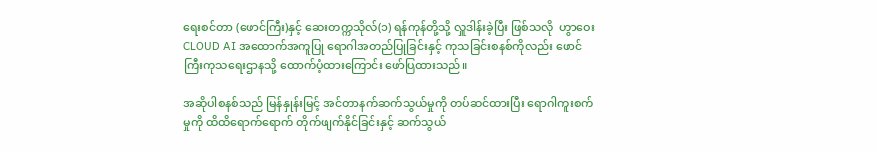ရေးစင်တာ (ဖောင်ကြီး)နှင့် ဆေးတက္ကသိုလ်(၁) ရန်ကုန်တို့သို့ လှူဒါန်းခဲ့ပြီး ဖြစ်သလို  ဟွာဝေး CLOUD AI အထောက်အကူပြု ရောဂါအတည်ပြုခြင်းနှင့် ကုသခြင်းစနစ်ကိုလည်း ဖောင်ကြီးကုသရေးဌာနသို့ ထောက်ပံ့ထားကြောင်း ဖော်ပြထားသည်။

အဆိုပါစနစ်သည် မြန်နှုန်းမြင့် အင်တာနက်ဆက်သွယ်မှုကို တပ်ဆင်ထားပြီး ရောဂါကူးစက်မှုကို ထိထိရောက်ရောက် တိုက်ဖျက်နိုင်ခြင်းနှင့် ဆက်သွယ်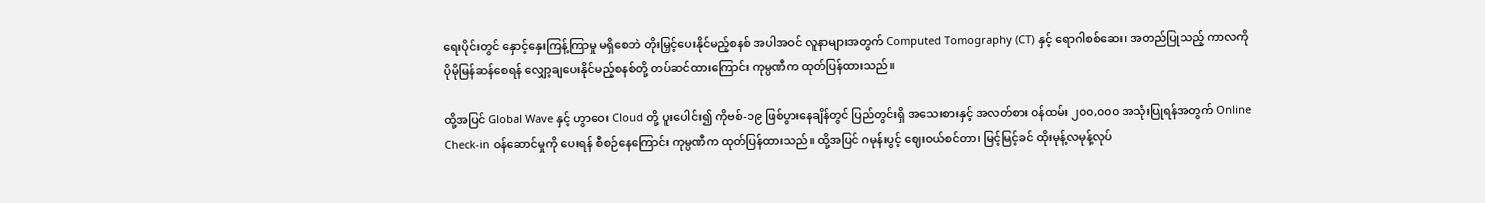ရေးပိုင်းတွင် နှောင့်နှေးကြန့်ကြာမှု မရှိစေဘဲ တိုးမြှင့်ပေးနိုင်မည့်စနစ် အပါအဝင် လူနာများအတွက် Computed Tomography (CT) နှင့် ရောဂါစစ်ဆေး၊ အတည်ပြုသည့် ကာလကို ပိုမိုမြန်ဆန်စေရန် လျှော့ချပေးနိုင်မည့်စနစ်တို့ တပ်ဆင်ထားကြောင်း ကုမ္ပဏီက ထုတ်ပြန်ထားသည်။

ထို့အပြင် Global Wave နှင့် ဟွာဝေး Cloud တို့ ပူးပေါင်း၍ ကိုဗစ်-၁၉ ဖြစ်ပွားနေချိန်တွင် ပြည်တွင်းရှိ အသေးစားနှင့် အလတ်စား ၀န်ထမ်း ၂၀၀,၀၀၀ အသုံးပြုရန်အတွက် Online Check-in ဝန်ဆောင်မှုကို ပေးရန် စီစဉ်နေကြောင်း ကုမ္ပဏီက ထုတ်ပြန်ထားသည်။ ထို့အပြင် ဂမုန်းပွင့် ဈေးဝယ်စင်တာ၊ မြင့်မြင့်ခင် ထိုးမုန့်လမုန့်လုပ်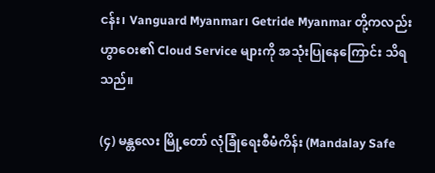ငန်း၊ Vanguard Myanmar၊ Getride Myanmar တို့ကလည်း ဟွာဝေး၏ Cloud Service များကို အသုံးပြုနေကြောင်း သိရသည်။

(၄) မန္တလေး မြို့တော် လုံခြုံရေးစီမံကိန်း (Mandalay Safe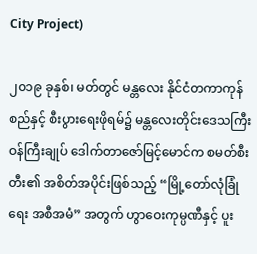City Project)

၂၀၁၉ ခုနှစ်၊ မတ်တွင် မန္တလေး နိုင်ငံတကာကုန်စည်နှင့် စီးပွားရေးဖိုရမ်၌ မန္တလေးတိုင်းဒေသကြီး ဝန်ကြီးချုပ် ဒေါက်တာဇော်မြင့်မောင်က စမတ်စီးတီး၏ အစိတ်အပိုင်းဖြစ်သည့် “မြို့တော်လုံခြုံရေး အစီအမံ” အတွက် ဟွာဝေးကုမ္ပဏီနှင့် ပူး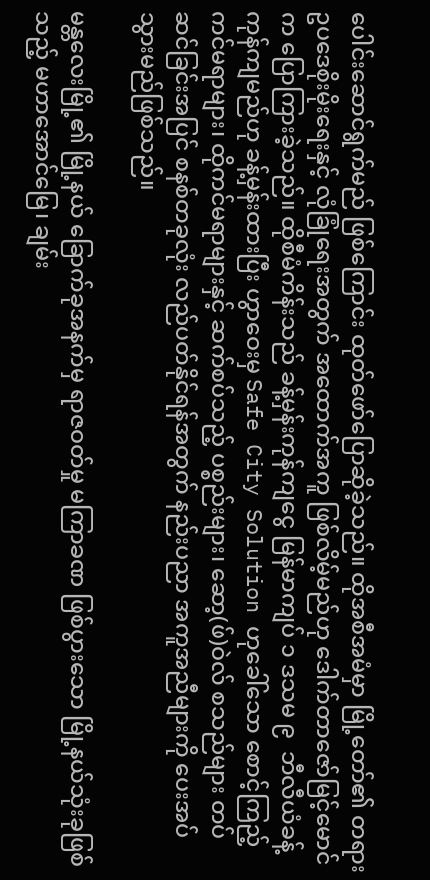ပေါင်းဆောင်ရွက်မည် ဖြစ်ကြောင်း ထုတ်ဖော်ပြောဆိုခဲ့သည်။ ထိုအစီအမံမှာ မြို့တော်၏ တရားဥပဒေစိုးမိုးရေးနှင့် လုံခြုံရေးအတွက် အထောက်အကူ ဖြစ်လိမ့်မည်ဟု ဒေါက်တာဇော်မြင့်မောင်က ပြောကြားခဲ့သည်။ ထိုစီမံကိန်းသည် ခန့်မှန်းကုန်ကျငွေ မြန်မာကျပ် ၁ ဒသမ ၉  ဘီလီယံခန့် ကုန်ကျမည်ဟု ခန့်မှန်းထားပြီး ဟွာဝေးမှ Safe City Solution ဟုခေါ်သော စောင့်ကြည့်ကင်မရာများ၊ ထိုကင်မရာများနှင့် ဆက်စပ်သည့် ပစ္စည်းများ၊ ဆော့(ဖ်)ဝဲလ် စသည်များ တပ်ဆင်ခြင်းအပြင် စနစ်တခုလုံး လည်ပတ်နိုင်ရန်အတွက် နည်းပညာ အကူအညီများကို ပေးအပ်သွားမည်ဖြစ်သည်။

မန္တလေးမြို့၏ မြို့နယ် ခြောက်ခုအနက်မှ ရာဇဝတ်မှု မကြာခဏ ဖြစ်ပွားသော မြို့နယ်သုံးခုဖြစ်သည့် မဟာအောင်မြေ၊ ချမ်း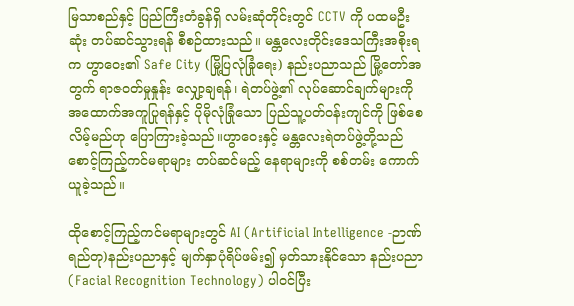မြသာစည်နှင့် ပြည်ကြီးတံခွန်ရှိ လမ်းဆုံတိုင်းတွင် CCTV ကို ပထမဦးဆုံး တပ်ဆင်သွားရန် စီစဉ်ထားသည်။ မန္တလေးတိုင်းဒေသကြီးအစိုးရက ဟွာဝေး၏ Safe City (မြို့ပြလုံခြုံရေး) နည်းပညာသည် မြို့တော်အတွက် ရာဇ၀တ်မှုနှုန်း လျှော့ချရန်၊ ရဲတပ်ဖွဲ့၏ လုပ်ဆောင်ချက်များကို အထောက်အကူပြုရန်နှင့် ပိုမိုလုံခြုံသော ပြည်သူ့ပတ်၀န်းကျင်ကို ဖြစ်စေလိမ့်မည်ဟု ပြောကြားခဲ့သည်။ဟွာဝေးနှင့် မန္တလေးရဲတပ်ဖွဲ့တို့သည် စောင့်ကြည့်ကင်မရာများ တပ်ဆင်မည့် နေရာများကို စစ်တမ်း ကောက်ယူခဲ့သည်။

ထိုစောင့်ကြည့်ကင်မရာများတွင် AI (Artificial Intelligence -ဉာဏ်ရည်တု)နည်းပညာနှင့် မျက်နှာပုံရိပ်ဖမ်း၍ မှတ်သားနိုင်သော နည်းပညာ (Facial Recognition Technology) ပါဝင်ပြီး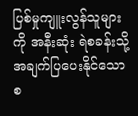ပြစ်မှုကျူးလွန်သူများကို အနီးဆုံး ရဲစခန်းသို့ အချက်ပြပေးနိုင်သောစ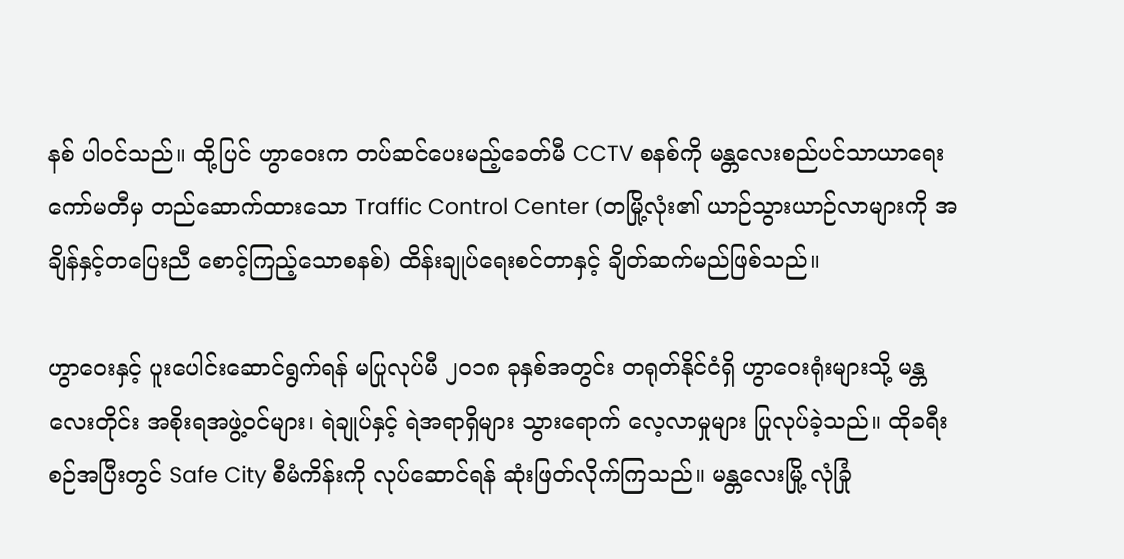နစ် ပါဝင်သည်။ ထို့ပြင် ဟွာဝေးက တပ်ဆင်ပေးမည့်ခေတ်မီ CCTV စနစ်ကို မန္တလေးစည်ပင်သာယာရေးကော်မတီမှ တည်ဆောက်ထားသော Traffic Control Center (တမြို့လုံး၏ ယာဉ်သွားယာဉ်လာများကို အချိန်နှင့်တပြေးညီ စောင့်ကြည့်သောစနစ်) ထိန်းချုပ်ရေးစင်တာနှင့် ချိတ်ဆက်မည်ဖြစ်သည်။

ဟွာဝေးနှင့် ပူးပေါင်းဆောင်ရွက်ရန် မပြုလုပ်မီ ၂၀၁၈ ခုနှစ်အတွင်း တရုတ်နိုင်ငံရှိ ဟွာဝေးရုံးများသို့ မန္တလေးတိုင်း အစိုးရအဖွဲ့ဝင်များ၊ ရဲချုပ်နှင့် ရဲအရာရှိများ သွားရောက် လေ့လာမှုများ ပြုလုပ်ခဲ့သည်။ ထိုခရီးစဉ်အပြီးတွင် Safe City စီမံကိန်းကို လုပ်ဆောင်ရန် ဆုံးဖြတ်လိုက်ကြသည်။ မန္တလေးမြို့ လုံခြုံ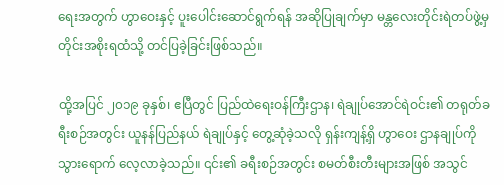ရေးအတွက် ဟွာဝေးနှင့် ပူးပေါင်းဆောင်ရွက်ရန် အဆိုပြုချက်မှာ မန္တလေးတိုင်းရဲတပ်ဖွဲ့မှ တိုင်းအစိုးရထံသို့ တင်ပြခဲ့ခြင်းဖြစ်သည်။

ထို့အပြင် ၂၀၁၉ ခုနှစ်၊ ဧပြီတွင် ပြည်ထဲရေးဝန်ကြီးဌာန၊ ရဲချုပ်အောင်ရဲဝင်း၏ တရုတ်ခရီးစဉ်အတွင်း ယူနန်ပြည်နယ် ရဲချုပ်နှင့် တွေ့ဆုံခဲ့သလို ရှန်းကျန့်ရှိ ဟွာဝေး ဌာနချုပ်ကို သွားရောက် လေ့လာခဲ့သည်။ ၎င်း၏ ခရီးစဉ်အတွင်း စမတ်စီးတီးများအဖြစ် အသွင်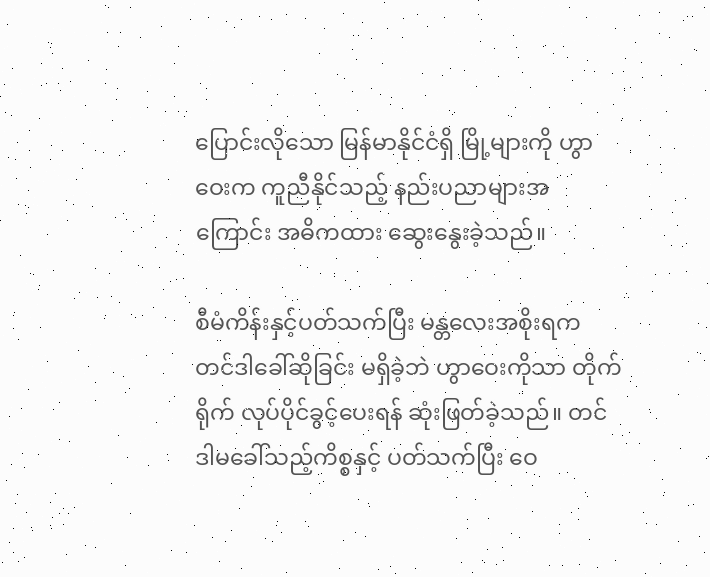ပြောင်းလိုသော မြန်မာနိုင်ငံရှိ မြို့များကို ဟွာဝေးက ကူညီနိုင်သည့် နည်းပညာများအကြောင်း အဓိကထား ဆွေးနွေးခဲ့သည်။

စီမံကိန်းနှင့်ပတ်သက်ပြီး မန္တလေးအစိုးရက တင်ဒါခေါ်ဆိုခြင်း မရှိခဲ့ဘဲ ဟွာဝေးကိုသာ တိုက်ရိုက် လုပ်ပိုင်ခွင့်ပေးရန် ဆုံးဖြတ်ခဲ့သည်။ တင်ဒါမခေါ်သည့်ကိစ္စနှင့် ပတ်သက်ပြီး ဝေ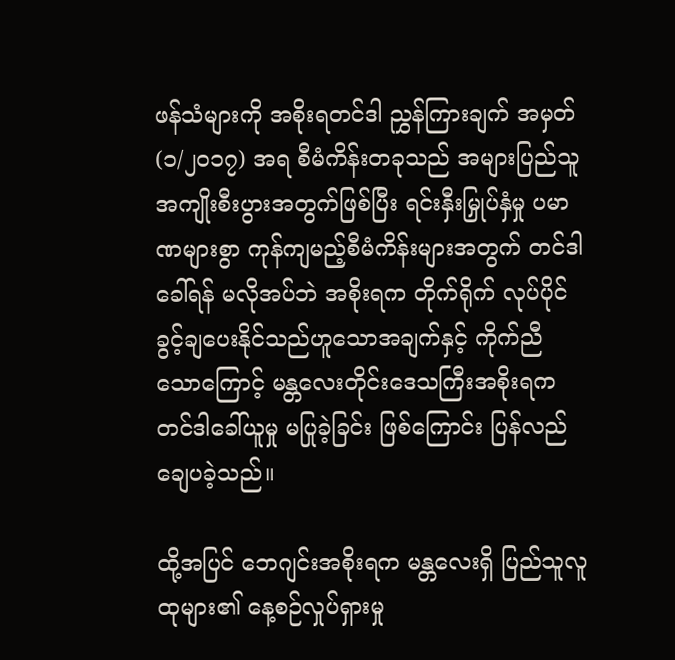ဖန်သံများကို အစိုးရတင်ဒါ ညွှန်ကြားချက် အမှတ် (၁/၂၀၁၇) အရ စီမံကိန်းတခုသည် အများပြည်သူ အကျိုးစီးပွားအတွက်ဖြစ်ပြီး ရင်းနှီးမြှုပ်နှံမှု ပမာဏများစွာ ကုန်ကျမည့်စီမံကိန်းများအတွက် တင်ဒါခေါ်ရန် မလိုအပ်ဘဲ အစိုးရက တိုက်ရိုက် လုပ်ပိုင်ခွင့်ချပေးနိုင်သည်ဟူသောအချက်နှင့် ကိုက်ညီသောကြောင့် မန္တလေးတိုင်းဒေသကြီးအစိုးရက တင်ဒါခေါ်ယူမှု မပြုခဲ့ခြင်း ဖြစ်ကြောင်း ပြန်လည်ချေပခဲ့သည်။

ထို့အပြင် ဘေဂျင်းအစိုးရက မန္တလေးရှိ ပြည်သူလူထုများ၏ နေ့စဉ်လှုပ်ရှားမှု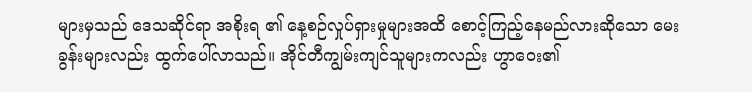များမှသည် ဒေသဆိုင်ရာ အစိုးရ ၏ နေ့စဉ်လှုပ်ရှားမှုများအထိ စောင့်ကြည့်နေမည်လားဆိုသော မေးခွန်းများလည်း ထွက်ပေါ်လာသည်။ အိုင်တီကျွမ်းကျင်သူများကလည်း ဟွာဝေး၏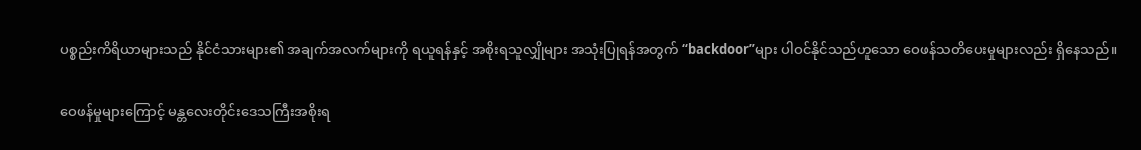ပစ္စည်းကိရိယာများသည် နိုင်ငံသားများ၏ အချက်အလက်များကို ရယူရန်နှင့် အစိုးရသူလျှိုများ အသုံးပြုရန်အတွက် “backdoor”များ ပါဝင်နိုင်သည်ဟူသော ဝေဖန်သတိပေးမှုများလည်း ရှိနေသည်။

ဝေဖန်မှုများကြောင့် မန္တလေးတိုင်းဒေသကြီးအစိုးရ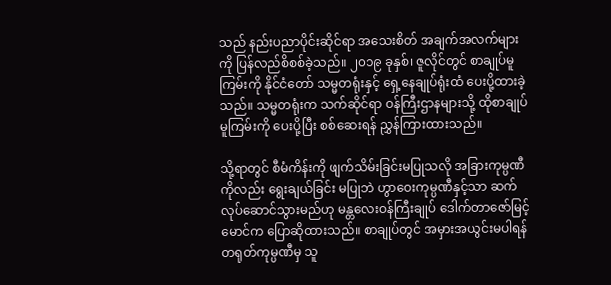သည် နည်းပညာပိုင်းဆိုင်ရာ အသေးစိတ် အချက်အလက်များကို ပြန်လည်စိစစ်ခဲ့သည်။ ၂၀၁၉ ခုနှစ်၊ ဇူလိုင်တွင် စာချုပ်မူကြမ်းကို နိုင်ငံတော် သမ္မတရုံးနှင့် ရှေ့နေချုပ်ရုံးထံ ပေးပို့ထားခဲ့သည်။ သမ္မတရုံးက သက်ဆိုင်ရာ ဝန်ကြီးဌာနများသို့ ထိုစာချုပ်မူကြမ်းကို ပေးပို့ပြီး စစ်ဆေးရန် ညွှန်ကြားထားသည်။

သို့ရာတွင် စီမံကိန်းကို ဖျက်သိမ်းခြင်းမပြုသလို အခြားကုမ္ပဏီကိုလည်း ရွေးချယ်ခြင်း မပြုဘဲ ဟွာဝေးကုမ္ပဏီနှင့်သာ ဆက်လုပ်ဆောင်သွားမည်ဟု မန္တလေးဝန်ကြီးချုပ် ဒေါက်တာဇော်မြင့်မောင်က ပြောဆိုထားသည်။ စာချုပ်တွင် အမှားအယွင်းမပါရန် တရုတ်ကုမ္ပဏီမှ သူ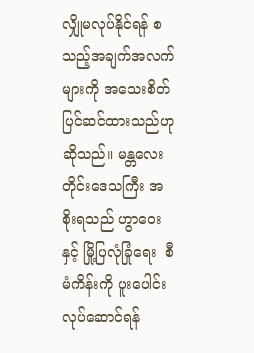လျှိုမလုပ်နိုင်ရန် စသည့်အချက်အလက်များကို အသေးစိတ် ပြင်ဆင်ထားသည်ဟု ဆိုသည်။ မန္တလေးတိုင်းဒေသကြီး အစိုးရသည် ဟွာဝေးနှင့် မြို့ပြလုံခြုံရေး  စီမံကိန်းကို ပူးပေါင်းလုပ်ဆောင်ရန်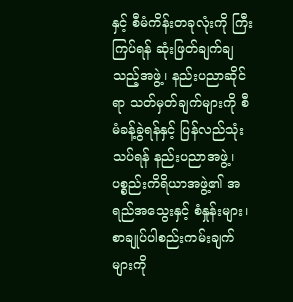နှင့် စီမံကိန်းတခုလုံးကို ကြီးကြပ်ရန် ဆုံးဖြတ်ချက်ချသည့်အဖွဲ့၊ နည်းပညာဆိုင်ရာ သတ်မှတ်ချက်များကို စီမံခန့်ခွဲရန်နှင့် ပြန်လည်သုံးသပ်ရန် နည်းပညာအဖွဲ့၊ ပစ္စည်းကိရိယာအဖွဲ့၏ အရည်အသွေးနှင့် စံနှုန်းများ၊ စာချုပ်ပါစည်းကမ်းချက်များကို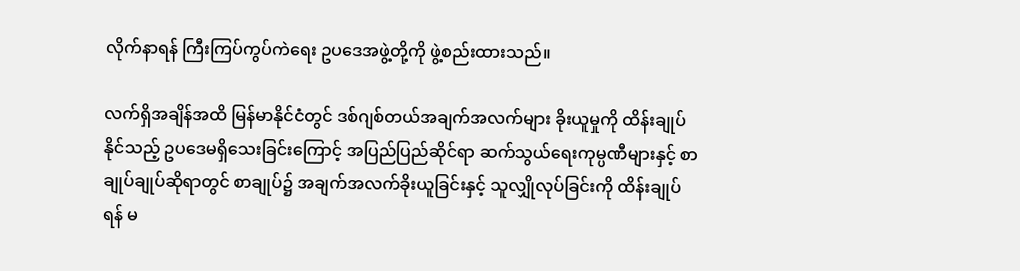လိုက်နာရန် ကြီးကြပ်ကွပ်ကဲရေး ဥပဒေအဖွဲ့တို့ကို ဖွဲ့စည်းထားသည်။

လက်ရှိအချိန်အထိ မြန်မာနိုင်ငံတွင် ဒစ်ဂျစ်တယ်အချက်အလက်များ ခိုးယူမှုကို ထိန်းချုပ်နိုင်သည့် ဥပဒေမရှိသေးခြင်းကြောင့် အပြည်ပြည်ဆိုင်ရာ ဆက်သွယ်ရေးကုမ္ပဏီများနှင့် စာချုပ်ချုပ်ဆိုရာတွင် စာချုပ်၌ အချက်အလက်ခိုးယူခြင်းနှင့် သူလျှိုလုပ်ခြင်းကို ထိန်းချုပ်ရန် မ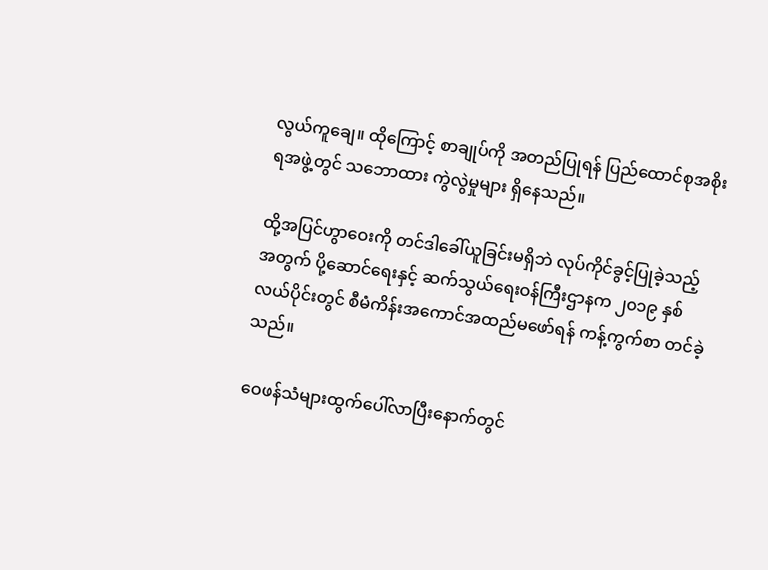လွယ်ကူချေ။ ထိုကြောင့် စာချုပ်ကို အတည်ပြုရန် ပြည်ထောင်စုအစိုးရအဖွဲ့တွင် သဘောထား ကွဲလွဲမှုများ ရှိနေသည်။

ထို့အပြင်ဟွာဝေးကို တင်ဒါခေါ်ယူခြင်းမရှိဘဲ လုပ်ကိုင်ခွင့်ပြုခဲ့သည့်အတွက် ပို့ဆောင်ရေးနှင့် ဆက်သွယ်ရေးဝန်ကြီးဌာနက ၂၀၁၉ နှစ်လယ်ပိုင်းတွင် စီမံကိန်းအကောင်အထည်မဖော်ရန် ကန့်ကွက်စာ တင်ခဲ့သည်။

ဝေဖန်သံများထွက်ပေါ်လာပြီးနောက်တွင်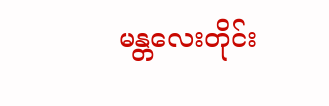မန္တလေးတိုင်း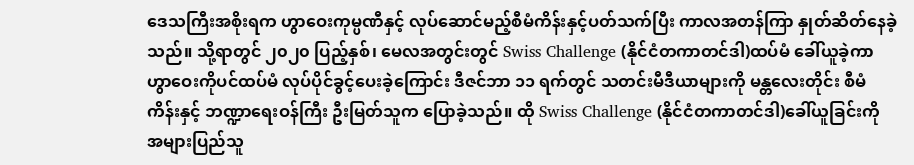ဒေသကြီးအစိုးရက ဟွာဝေးကုမ္ပဏီနှင့် လုပ်ဆောင်မည့်စီမံကိန်းနှင့်ပတ်သက်ပြီး ကာလအတန်ကြာ နှုတ်ဆိတ်နေခဲ့သည်။ သို့ရာတွင် ၂၀၂၀ ပြည့်နှစ်၊ မေလအတွင်းတွင် Swiss Challenge (နိုင်ငံတကာတင်ဒါ)ထပ်မံ ခေါ်ယူခဲ့ကာ ဟွာဝေးကိုပင်ထပ်မံ လုပ်ပိုင်ခွင့်ပေးခဲ့ကြောင်း ဒီဇင်ဘာ ၁၁ ရက်တွင် သတင်းမီဒီယာများကို မန္တလေးတိုင်း စီမံကိန်းနှင့် ဘဏ္ဍာရေးဝန်ကြီး ဦးမြတ်သူက ပြောခဲ့သည်။ ထို Swiss Challenge (နိုင်ငံတကာတင်ဒါ)ခေါ်ယူခြင်းကို အများပြည်သူ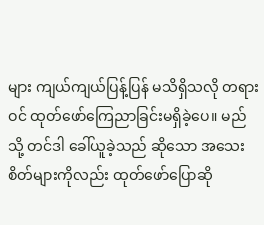များ ကျယ်ကျယ်ပြန့်ပြန် မသိရှိသလို တရားဝင် ထုတ်ဖော်ကြေညာခြင်းမရှိခဲ့ပေ။ မည်သို့ တင်ဒါ ခေါ်ယူခဲ့သည် ဆိုသော အသေးစိတ်များကိုလည်း ထုတ်ဖော်ပြောဆို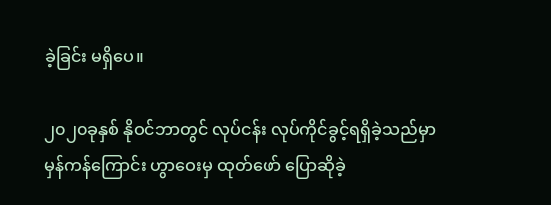ခဲ့ခြင်း မရှိပေ။

၂၀၂၀ခုနှစ် နိုဝင်ဘာတွင် လုပ်ငန်း လုပ်ကိုင်ခွင့်ရရှိခဲ့သည်မှာ မှန်ကန်ကြောင်း ဟွာဝေးမှ ထုတ်ဖော် ပြောဆိုခဲ့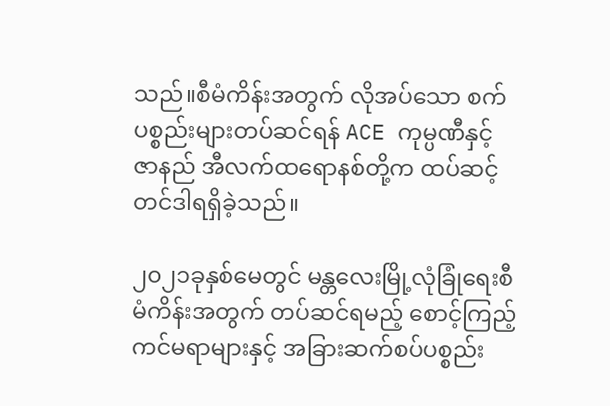သည်။စီမံကိန်းအတွက် လိုအပ်သော စက်ပစ္စည်းများတပ်ဆင်ရန် ACE ကုမ္ပဏီနှင့် ဇာနည် အီလက်ထရောနစ်တို့က ထပ်ဆင့်တင်ဒါရရှိခဲ့သည်။

၂၀၂၁ခုနှစ်မေတွင် မန္တလေးမြို့လုံခြုံရေးစီမံကိန်းအတွက် တပ်ဆင်ရမည့် စောင့်ကြည့်ကင်မရာများနှင့် အခြားဆက်စပ်ပစ္စည်း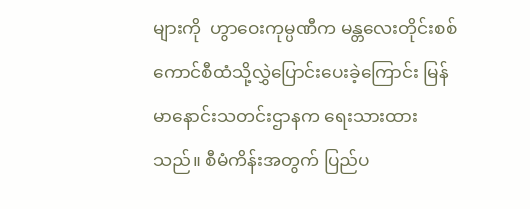များကို  ဟွာဝေးကုမ္ပဏီက မန္တလေးတိုင်းစစ်ကောင်စီထံသို့လွှဲပြောင်းပေးခဲ့ကြောင်း မြန်မာနောင်းသတင်းဌာနက ရေးသားထားသည်။ စီမံကိန်းအတွက် ပြည်ပ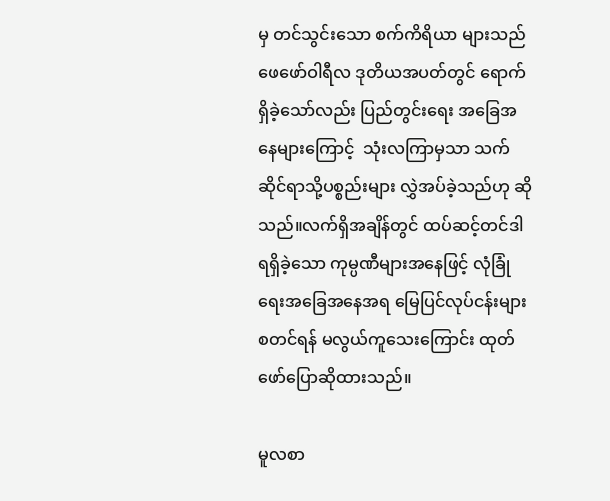မှ တင်သွင်းသော စက်ကိရိယာ များသည် ဖေဖော်ဝါရီလ ဒုတိယအပတ်တွင် ရောက်ရှိခဲ့သော်လည်း ပြည်တွင်းရေး အခြေအနေများကြောင့်  သုံးလကြာမှသာ သက်ဆိုင်ရာသို့ပစ္စည်းများ လွှဲအပ်ခဲ့သည်ဟု ဆိုသည်။လက်ရှိအချိန်တွင် ထပ်ဆင့်တင်ဒါရရှိခဲ့သော ကုမ္ပဏီများအနေဖြင့် လုံခြုံရေးအခြေအနေအရ မြေပြင်လုပ်ငန်းများစတင်ရန် မလွယ်ကူသေးကြောင်း ထုတ်ဖော်ပြောဆိုထားသည်။

မူလစာ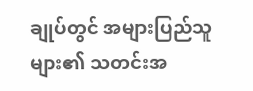ချုပ်တွင် အများပြည်သူများ၏ သတင်းအ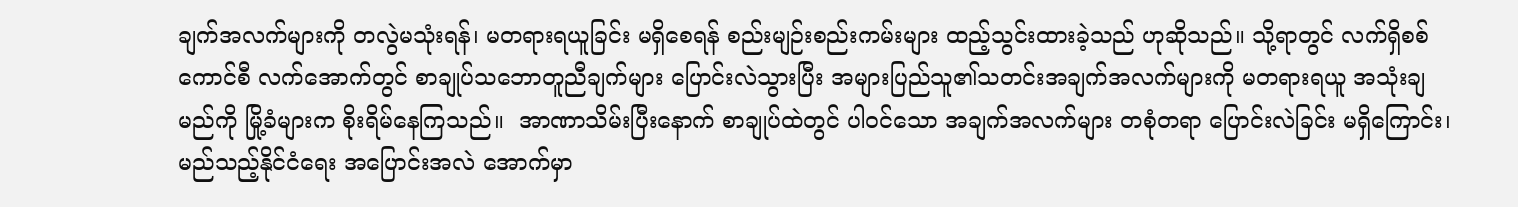ချက်အလက်များကို တလွဲမသုံးရန်၊ မတရားရယူခြင်း မရှိစေရန် စည်းမျဉ်းစည်းကမ်းများ ထည့်သွင်းထားခဲ့သည် ဟုဆိုသည်။ သို့ရာတွင် လက်ရှိစစ်ကောင်စီ လက်အောက်တွင် စာချုပ်သဘောတူညီချက်များ ပြောင်းလဲသွားပြီး အများပြည်သူ၏သတင်းအချက်အလက်များကို မတရားရယူ အသုံးချမည်ကို မြို့ခံများက စိုးရိမ်နေကြသည်။  အာဏာသိမ်းပြီးနောက် စာချုပ်ထဲတွင် ပါဝင်သော အချက်အလက်များ တစုံတရာ ပြောင်းလဲခြင်း မရှိကြောင်း၊ မည်သည့်နိုင်ငံရေး အပြောင်းအလဲ အောက်မှာ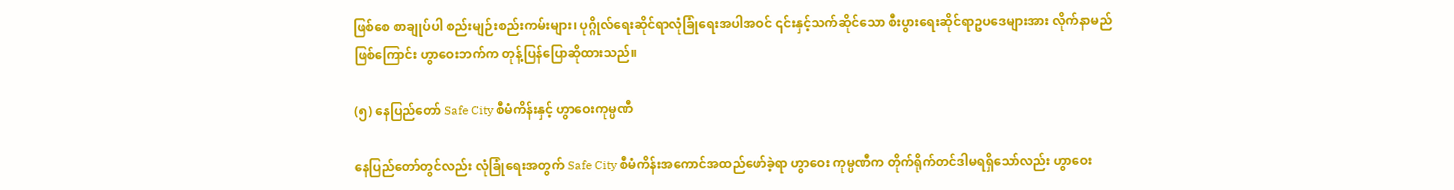ဖြစ်စေ စာချုပ်ပါ စည်းမျဉ်းစည်းကမ်းများ၊ ပုဂ္ဂိုလ်ရေးဆိုင်ရာလုံခြုံရေးအပါအဝင် ၎င်းနှင့်သက်ဆိုင်သော စီးပွားရေးဆိုင်ရာဥပဒေများအား လိုက်နာမည်ဖြစ်ကြောင်း ဟွာဝေးဘက်က တုန့်ပြန်ပြောဆိုထားသည်။

(၅) နေပြည်တော် Safe City စီမံကိန်းနှင့် ဟွာဝေးကုမ္ပဏီ

နေပြည်တော်တွင်လည်း လုံခြုံရေးအတွက် Safe City စီမံကိန်းအကောင်အထည်ဖော်ခဲ့ရာ ဟွာဝေး ကုမ္ပဏီက တိုက်ရိုက်တင်ဒါမရရှိသော်လည်း ဟွာဝေး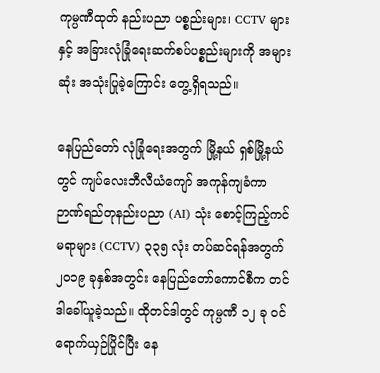ကုမ္ပဏီထုတ် နည်းပညာ ပစ္စည်းများ၊ CCTV များနှင့် အခြားလုံခြုံရေးဆက်စပ်ပစ္စည်းများကို အများဆုံး အသုံးပြုခဲ့ကြောင်း တွေ့ရှိရသည်။

နေပြည်တော် လုံခြုံရေးအတွက် မြို့နယ် ရှစ်မြို့နယ်တွင် ကျပ်လေးဘီလီယံကျော် အကုန်ကျခံကာ ဉာဏ်ရည်တုနည်းပညာ (AI) သုံး စောင့်ကြည့်ကင်မရာများ (CCTV) ၃၃၅ လုံး တပ်ဆင်ရန်အတွက် ၂၀၁၉ ခုနှစ်အတွင်း နေပြည်တော်ကောင်စီက တင်ဒါခေါ်ယူခဲ့သည်။ ထိုတင်ဒါတွင် ကုမ္ပဏီ ၁၂ ခု ဝင်ရောက်ယှဉ်ပြိုင်ပြီး နေ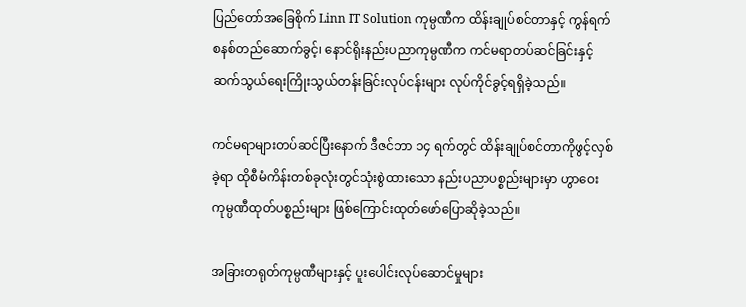ပြည်တော်အခြေစိုက် Linn IT Solution ကုမ္ပဏီက ထိန်းချုပ်စင်တာနှင့် ကွန်ရက်စနစ်တည်ဆောက်ခွင့်၊ နောင်ရိုးနည်းပညာကုမ္ပဏီက ကင်မရာတပ်ဆင်ခြင်းနှင့် ဆက်သွယ်ရေးကြိုးသွယ်တန်းခြင်းလုပ်ငန်းများ လုပ်ကိုင်ခွင့်ရရှိခဲ့သည်။

ကင်မရာများတပ်ဆင်ပြီးနောက် ဒီဇင်ဘာ ၁၄ ရက်တွင် ထိန်းချုပ်စင်တာကိုဖွင့်လှစ်ခဲ့ရာ ထိုစီမံကိန်းတစ်ခုလုံးတွင်သုံးစွဲထားသော နည်းပညာပစ္စည်းများမှာ ဟွာဝေး ကုမ္ပဏီထုတ်ပစ္စည်းများ ဖြစ်ကြောင်းထုတ်ဖော်ပြောဆိုခဲ့သည်။

အခြားတရုတ်ကုမ္ပဏီများနှင့် ပူးပေါင်းလုပ်ဆောင်မှုများ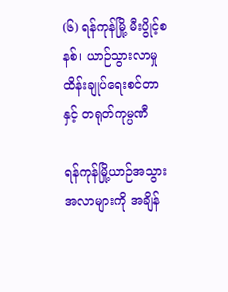(၆) ရန်ကုန်မြို့ မီးပွိုင့်စနစ်၊ ယာဉ်သွားလာမှု ထိန်းချုပ်ရေးစင်တာနှင့် တရုတ်ကုမ္ပဏီ

ရန်ကုန်မြို့ယာဉ်အသွားအလာများကို အချိန်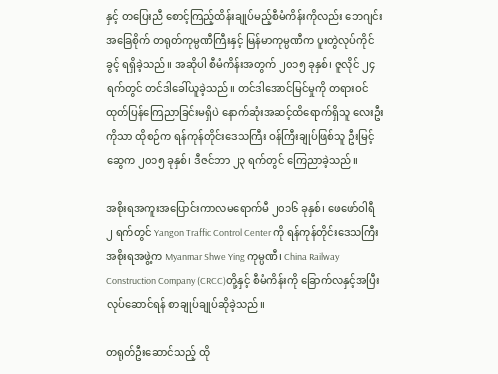နှင့် တပြေးညီ စောင့်ကြည့်ထိန်းချုပ်မည့်စီမံကိန်းကိုလည်း ဘေဂျင်းအခြေစိုက် တရုတ်ကုမ္ပဏီကြီးနှင့် မြန်မာကုမ္ပဏီက ပူးတွဲလုပ်ကိုင်ခွင့် ရရှိခဲ့သည်။ အဆိုပါ စီမံကိန်းအတွက် ၂၀၁၅ ခုနှစ်၊ ဇူလိုင် ၂၄ ရက်တွင် တင်ဒါခေါ်ယူခဲ့သည်။ တင်ဒါအောင်မြင်မှုကို တရားဝင် ထုတ်ပြန်ကြေညာခြင်းမရှိပဲ နောက်ဆုံးအဆင့်ထိရောက်ရှိသူ လေးဦးကိုသာ ထိုစဉ်က ရန်ကုန်တိုင်းဒေသကြီး ဝန်ကြီးချုပ်ဖြစ်သူ ဦးမြင့်ဆွေက ၂၀၁၅ ခုနှစ်၊ ဒီဇင်ဘာ ၂၃ ရက်တွင် ကြေညာခဲ့သည်။

အစိုးရအကူးအပြောင်းကာလမရောက်မီ ၂၀၁၆ ခုနှစ်၊ ဖေဖော်ဝါရီ ၂ ရက်တွင် Yangon Traffic Control Center ကို ရန်ကုန်တိုင်းဒေသကြီး အစိုးရအဖွဲ့က Myanmar Shwe Ying ကုမ္ပဏီ၊ China Railway Construction Company (CRCC)တို့နှင့် စီမံကိန်းကို ခြောက်လနှင့်အပြီး လုပ်ဆောင်ရန် စာချုပ်ချုပ်ဆိုခဲ့သည်။

တရုတ်ဦးဆောင်သည့် ထို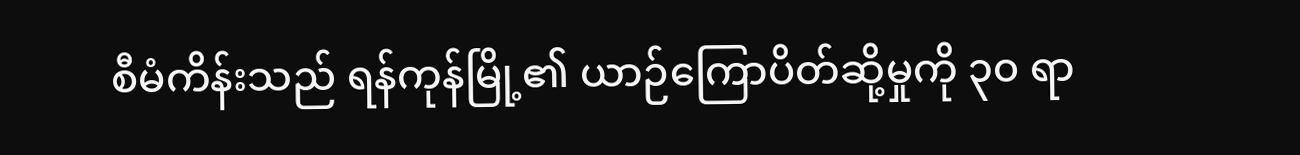စီမံကိန်းသည် ရန်ကုန်မြို့၏ ယာဉ်ကြောပိတ်ဆို့မှုကို ၃၀ ရာ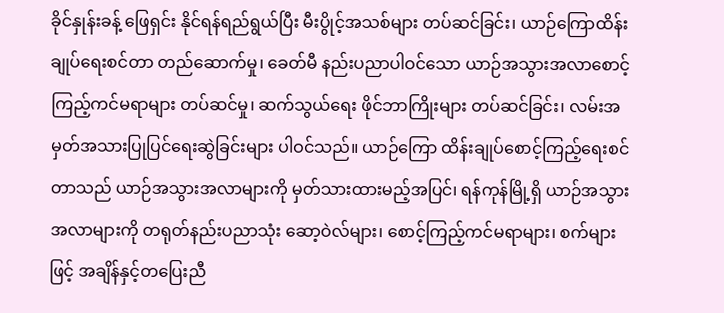ခိုင်နှုန်းခန့် ဖြေရှင်း နိုင်ရန်ရည်ရွယ်ပြီး မီးပွိုင့်အသစ်များ တပ်ဆင်ခြင်း၊ ယာဉ်ကြောထိန်းချုပ်ရေးစင်တာ တည်ဆောက်မှု၊ ခေတ်မီ နည်းပညာပါဝင်သော ယာဉ်အသွားအလာစောင့်ကြည့်ကင်မရာများ တပ်ဆင်မှု၊ ဆက်သွယ်ရေး ဖိုင်ဘာကြိုးများ တပ်ဆင်ခြင်း၊ လမ်းအမှတ်အသားပြုပြင်ရေးဆွဲခြင်းများ ပါဝင်သည်။ ယာဉ်ကြော ထိန်းချုပ်စောင့်ကြည့်ရေးစင်တာသည် ယာဉ်အသွားအလာများကို မှတ်သားထားမည့်အပြင်၊ ရန်ကုန်မြို့ရှိ ယာဉ်အသွားအလာများကို တရုတ်နည်းပညာသုံး ဆော့ဝဲလ်များ၊ စောင့်ကြည့်ကင်မရာများ၊ စက်များဖြင့် အချိန်နှင့်တပြေးညီ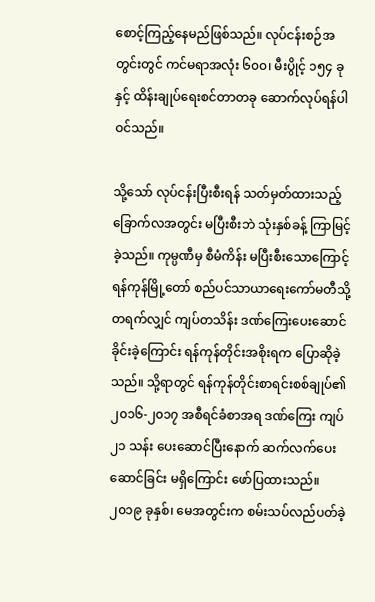စောင့်ကြည့်နေမည်ဖြစ်သည်။ လုပ်ငန်းစဉ်အတွင်းတွင် ကင်မရာအလုံး ၆၀၀၊ မီးပွိုင့် ၁၅၄ ခုနှင့် ထိန်းချုပ်ရေးစင်တာတခု ဆောက်လုပ်ရန်ပါဝင်သည်။

သို့သော် လုပ်ငန်းပြီးစီးရန် သတ်မှတ်ထားသည့် ခြောက်လအတွင်း မပြီးစီးဘဲ သုံးနှစ်ခန့် ကြာမြင့်ခဲ့သည်။ ကုမ္ပဏီမှ စီမံကိန်း မပြီးစီးသောကြောင့် ရန်ကုန်မြို့တော် စည်ပင်သာယာရေးကော်မတီသို့ တရက်လျှင် ကျပ်တသိန်း ဒဏ်ကြေးပေးဆောင်ခိုင်းခဲ့ကြောင်း ရန်ကုန်တိုင်းအစိုးရက ပြောဆိုခဲ့သည်။ သို့ရာတွင် ရန်ကုန်တိုင်းစာရင်းစစ်ချုပ်၏ ၂၀၁၆-၂၀၁၇ အစီရင်ခံစာအရ ဒဏ်ကြေး ကျပ် ၂၁ သန်း ပေးဆောင်ပြီးနောက် ဆက်လက်ပေးဆောင်ခြင်း မရှိကြောင်း ဖော်ပြထားသည်။ ၂၀၁၉ ခုနှစ်၊ မေအတွင်းက စမ်းသပ်လည်ပတ်ခဲ့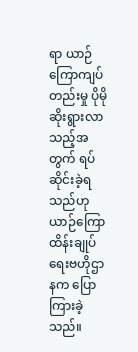ရာ ယာဉ်ကြောကျပ်တည်းမှု ပိုမိုဆိုးရွားလာသည့်အတွက် ရပ်ဆိုင်းခဲ့ရသည်ဟု ယာဉ်ကြောထိန်းချုပ်ရေးဗဟိုဌာနက ပြောကြားခဲ့သည်။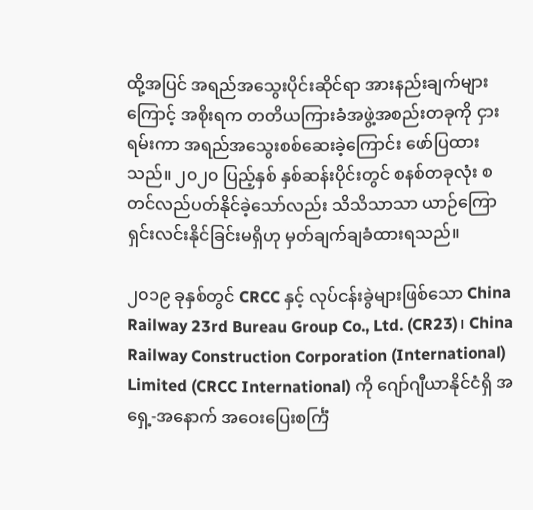ထို့အပြင် အရည်အသွေးပိုင်းဆိုင်ရာ အားနည်းချက်များကြောင့် အစိုးရက တတိယကြားခံအဖွဲ့အစည်းတခုကို ငှားရမ်းကာ အရည်အသွေးစစ်ဆေးခဲ့ကြောင်း ဖော်ပြထားသည်။ ၂၀၂၀ ပြည့်နှစ် နှစ်ဆန်းပိုင်းတွင် စနစ်တခုလုံး စတင်လည်ပတ်နိုင်ခဲ့သော်လည်း သိသိသာသာ ယာဉ်ကြောရှင်းလင်းနိုင်ခြင်းမရှိဟု မှတ်ချက်ချခံထားရသည်။

၂၀၁၉ ခုနှစ်တွင် CRCC နှင့် လုပ်ငန်းခွဲများဖြစ်သော China Railway 23rd Bureau Group Co., Ltd. (CR23)၊ China Railway Construction Corporation (International) Limited (CRCC International) ကို ဂျော်ဂျီယာနိုင်ငံရှိ အရှေ့-အနောက် အဝေးပြေးစင်္ကြံ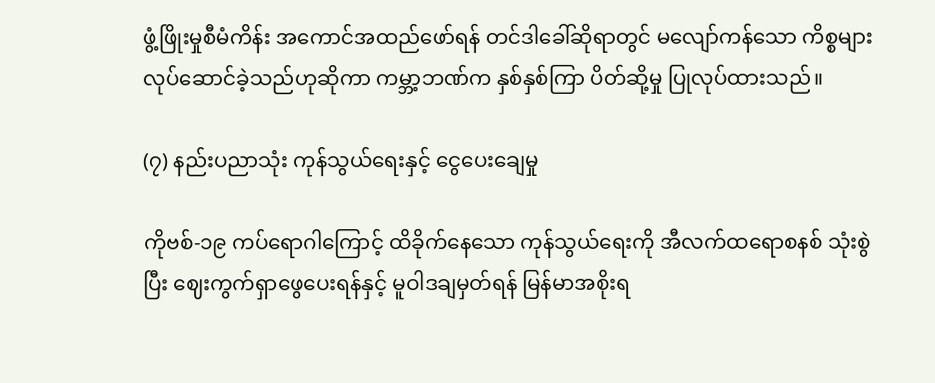ဖွံ့ဖြိုးမှုစီမံကိန်း အကောင်အထည်ဖော်ရန် တင်ဒါခေါ်ဆိုရာတွင် မလျော်ကန်သော ကိစ္စများ လုပ်ဆောင်ခဲ့သည်ဟုဆိုကာ ကမ္ဘာ့ဘဏ်က နှစ်နှစ်ကြာ ပိတ်ဆို့မှု ပြုလုပ်ထားသည်။

(၇) နည်းပညာသုံး ကုန်သွယ်ရေးနှင့် ငွေပေးချေမှု

ကိုဗစ်-၁၉ ကပ်ရောဂါကြောင့် ထိခိုက်နေသော ကုန်သွယ်ရေးကို အီလက်ထရောစနစ် သုံးစွဲပြီး ဈေးကွက်ရှာဖွေပေးရန်နှင့် မူဝါဒချမှတ်ရန် မြန်မာအစိုးရ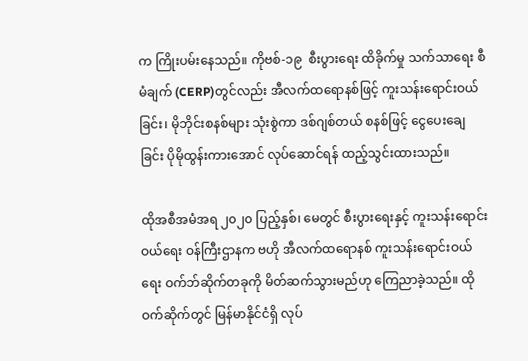က ကြိုးပမ်းနေသည်။ ကိုဗစ်-၁၉  စီးပွားရေး ထိခိုက်မှု သက်သာရေး စီမံချက် (CERP)တွင်လည်း အီလက်ထရောနစ်ဖြင့် ကူးသန်းရောင်းဝယ်ခြင်း၊ မိုဘိုင်းစနစ်များ သုံးစွဲကာ ဒစ်ဂျစ်တယ် စနစ်ဖြင့် ငွေပေးချေခြင်း ပိုမိုထွန်းကားအောင် လုပ်ဆောင်ရန် ထည့်သွင်းထားသည်။

ထိုအစီအမံအရ ၂၀၂၀ ပြည့်နှစ်၊ မေတွင် စီးပွားရေးနှင့် ကူးသန်းရောင်းဝယ်ရေး ဝန်ကြီးဌာနက ဗဟို အီလက်ထရောနစ် ကူးသန်းရောင်းဝယ်ရေး ဝက်ဘ်ဆိုက်တခုကို မိတ်ဆက်သွားမည်ဟု ကြေညာခဲ့သည်။ ထိုဝက်ဆိုက်တွင် မြန်မာနိုင်ငံရှိ လုပ်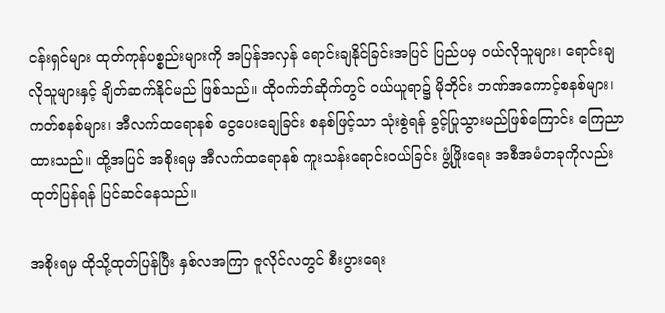ငန်းရှင်များ ထုတ်ကုန်ပစ္စည်းများကို အပြန်အလှန် ရောင်းချနိုင်ခြင်းအပြင် ပြည်ပမှ ဝယ်လိုသူများ၊ ရောင်းချလိုသူများနှင့် ချိတ်ဆက်နိုင်မည် ဖြစ်သည်။ ထိုဝက်ဘ်ဆိုက်တွင် ဝယ်ယူရာ၌ မိုဘိုင်း ဘဏ်အကောင့်စနစ်များ၊ ကတ်စနစ်များ၊ အီလက်ထရောနစ် ငွေပေးချေခြင်း စနစ်ဖြင့်သာ သုံးစွဲရန် ခွင့်ပြုသွားမည်ဖြစ်ကြောင်း ကြေညာထားသည်။ ထို့အပြင် အစိုးရမှ အီလက်ထရောနစ် ကူးသန်းရောင်းဝယ်ခြင်း ဖွံ့ဖြိုးရေး အစီအမံတခုကိုလည်း ထုတ်ပြန်ရန် ပြင်ဆင်နေသည်။

အစိုးရမှ ထိုသို့ထုတ်ပြန်ပြီး နှစ်လအကြာ ဇူလိုင်လတွင် စီးပွားရေး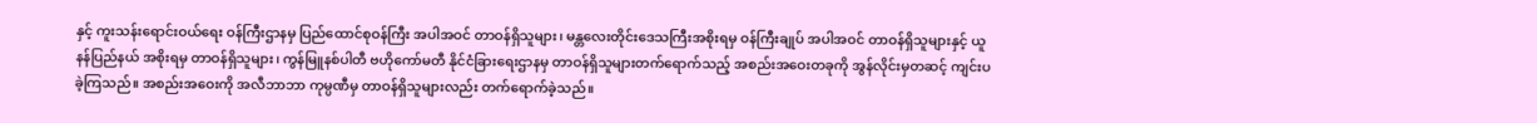နှင့် ကူးသန်းရောင်းဝယ်ရေး ဝန်ကြီးဌာနမှ ပြည်ထောင်စုဝန်ကြီး အပါအဝင် တာဝန်ရှိသူများ၊ မန္တလေးတိုင်းဒေသကြီးအစိုးရမှ ဝန်ကြီးချုပ် အပါအဝင် တာဝန်ရှိသူများနှင့် ယူနန်ပြည်နယ် အစိုးရမှ တာဝန်ရှိသူများ၊ ကွန်မြူနစ်ပါတီ ဗဟိုကော်မတီ နိုင်ငံခြားရေးဌာနမှ တာဝန်ရှိသူများတက်ရောက်သည့် အစည်းအဝေးတခုကို အွန်လိုင်းမှတဆင့် ကျင်းပခဲ့ကြသည်။ အစည်းအဝေးကို အလီဘာဘာ ကုမ္ပဏီမှ တာဝန်ရှိသူများလည်း တက်ရောက်ခဲ့သည်။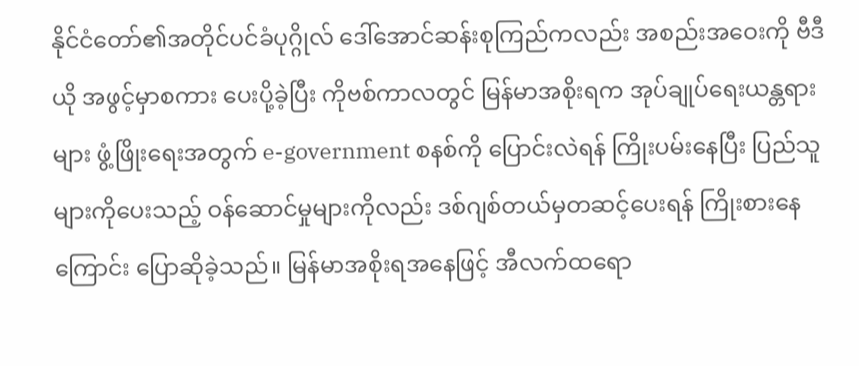နိုင်ငံတော်၏အတိုင်ပင်ခံပုဂ္ဂိုလ် ဒေါ်အောင်ဆန်းစုကြည်ကလည်း အစည်းအဝေးကို ဗီဒီယို အဖွင့်မှာစကား ပေးပို့ခဲ့ပြီး ကိုဗစ်ကာလတွင် မြန်မာအစိုးရက အုပ်ချုပ်ရေးယန္တရားများ ဖွံ့ဖြိုးရေးအတွက် e-government စနစ်ကို ပြောင်းလဲရန် ကြိုးပမ်းနေပြီး ပြည်သူများကိုပေးသည့် ဝန်ဆောင်မှုများကိုလည်း ဒစ်ဂျစ်တယ်မှတဆင့်ပေးရန် ကြိုးစားနေကြောင်း ပြောဆိုခဲ့သည်။ မြန်မာအစိုးရအနေဖြင့် အီလက်ထရော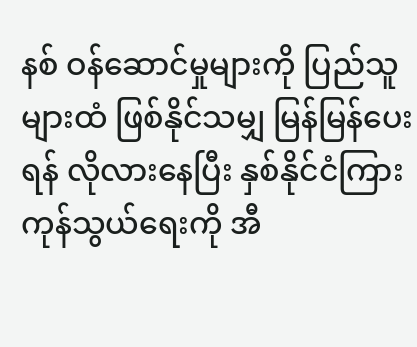နစ် ဝန်ဆောင်မှုများကို ပြည်သူများထံ ဖြစ်နိုင်သမျှ မြန်မြန်ပေးရန် လိုလားနေပြီး နှစ်နိုင်ငံကြား ကုန်သွယ်ရေးကို အီ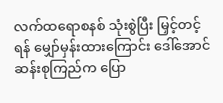လက်ထရောစနစ် သုံးစွဲပြီး မြှင့်တင့်ရန် မျှော်မှန်းထားကြောင်း ဒေါ်အောင်ဆန်းစုကြည်က ပြော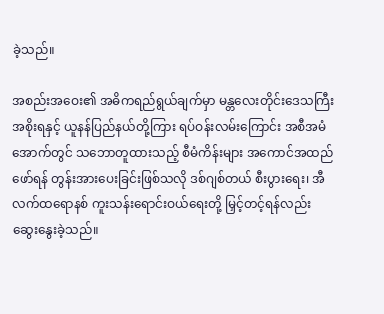ခဲ့သည်။

အစည်းအဝေး၏ အဓိကရည်ရွယ်ချက်မှာ မန္တလေးတိုင်းဒေသကြီးအစိုးရနှင့် ယူနန်ပြည်နယ်တို့ကြား ရပ်ဝန်းလမ်းကြောင်း အစီအမံအောက်တွင် သဘောတူထားသည့် စီမံကိန်းများ အကောင်အထည်ဖော်ရန် တွန်းအားပေးခြင်းဖြစ်သလို ဒစ်ဂျစ်တယ် စီးပွားရေး၊ အီလက်ထရောနစ် ကူးသန်းရောင်းဝယ်ရေးတို့ မြှင့်တင့်ရန်လည်း ဆွေးနွေးခဲ့သည်။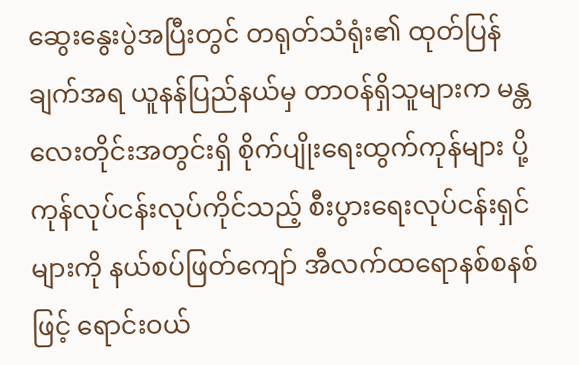ဆွေးနွေးပွဲအပြီးတွင် တရုတ်သံရုံး၏ ထုတ်ပြန်ချက်အရ ယူနန်ပြည်နယ်မှ တာဝန်ရှိသူများက မန္တလေးတိုင်းအတွင်းရှိ စိုက်ပျိုးရေးထွက်ကုန်များ ပို့ကုန်လုပ်ငန်းလုပ်ကိုင်သည့် စီးပွားရေးလုပ်ငန်းရှင်များကို နယ်စပ်ဖြတ်ကျော် အီလက်ထရောနစ်စနစ်ဖြင့် ရောင်းဝယ်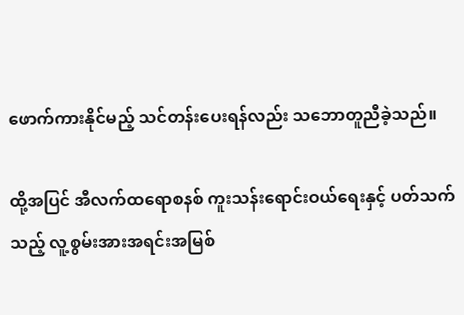ဖောက်ကားနိုင်မည့် သင်တန်းပေးရန်လည်း သဘောတူညီခဲ့သည်။

ထို့အပြင် အီလက်ထရောစနစ် ကူးသန်းရောင်းဝယ်ရေးနှင့် ပတ်သက်သည့် လူ့စွမ်းအားအရင်းအမြစ်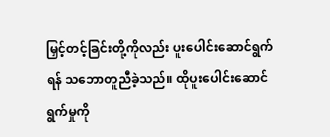မြှင့်တင့်ခြင်းတို့ကိုလည်း ပူးပေါင်းဆောင်ရွက်ရန် သဘောတူညီခဲ့သည်။ ထိုပူးပေါင်းဆောင်ရွက်မှုကို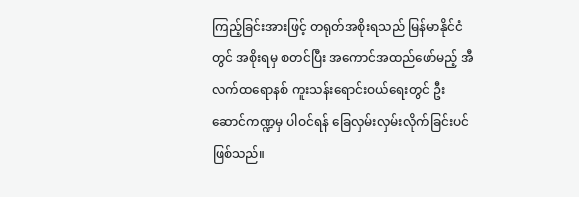ကြည့်ခြင်းအားဖြင့် တရုတ်အစိုးရသည် မြန်မာနိုင်ငံတွင် အစိုးရမှ စတင်ပြီး အကောင်အထည်ဖော်မည့် အီလက်ထရောနစ် ကူးသန်းရောင်းဝယ်ရေးတွင် ဦးဆောင်ကဏ္ဍမှ ပါဝင်ရန် ခြေလှမ်းလှမ်းလိုက်ခြင်းပင် ဖြစ်သည်။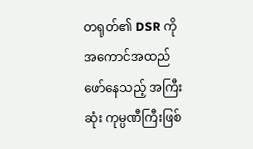တရုတ်၏ DSR ကို အကောင်အထည်ဖော်နေသည့် အကြီးဆုံး ကုမ္ပဏီကြီးဖြစ်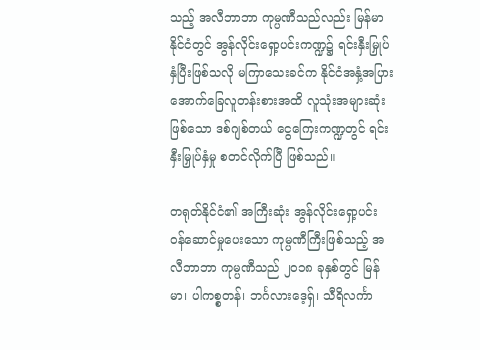သည့် အလီဘာဘာ ကုမ္ပဏီသည်လည်း မြန်မာနိုင်ငံတွင် အွန်လိုင်းရှော့ပင်းကဏ္ဍ၌ ရင်းနှီးမြှုပ်နှံပြီးဖြစ်သလို မကြာသေးခင်က နိုင်ငံအနှံ့အပြား အောက်ခြေလူတန်းစားအထိ လူသုံးအများဆုံးဖြစ်သော ဒစ်ဂျစ်တယ် ငွေကြေးကဏ္ဍတွင် ရင်းနှီးမြှုပ်နှံမှု စတင်လိုက်ပြီ ဖြစ်သည်။

တရုတ်နိုင်ငံ၏ အကြီးဆုံး အွန်လိုင်းရှော့ပင်း ဝန်ဆောင်မှုပေးသော ကုမ္ပဏီကြီးဖြစ်သည့် အလီဘာဘာ ကုမ္ပဏီသည် ၂၀၁၈ ခုနှစ်တွင် မြန်မာ၊ ပါကစ္စတန်၊ ဘင်္ဂလားဒေ့ရှ်၊ သီရိလင်္ကာ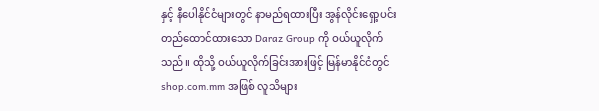နှင့် နီပေါနိုင်ငံများတွင် နာမည်ရထားပြီး အွန်လိုင်းရှော့ပင်းတည်ထောင်ထားသော Daraz Group ကို ဝယ်ယူလိုက်သည်။ ထိုသို့ ဝယ်ယူလိုက်ခြင်းအားဖြင့် မြန်မာနိုင်ငံတွင် shop.com.mm အဖြစ် လူသိများ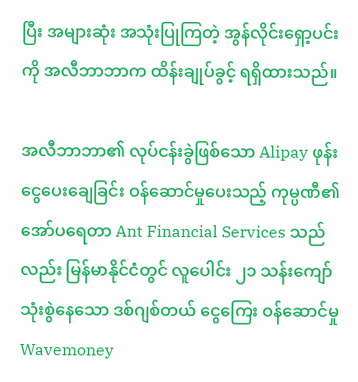ပြီး အများဆုံး အသုံးပြုကြတဲ့ အွန်လိုင်းရှော့ပင်းကို အလီဘာဘာက ထိန်းချုပ်ခွင့် ရရှိထားသည်။

အလီဘာဘာ၏ လုပ်ငန်းခွဲဖြစ်သော Alipay ဖုန်းငွေပေးချေခြင်း ဝန်ဆောင်မှုပေးသည့် ကုမ္ပဏီ၏ အော်ပရေတာ Ant Financial Services သည်လည်း မြန်မာနိုင်ငံတွင် လူပေါင်း ၂၁ သန်းကျော် သုံးစွဲနေသော ဒစ်ဂျစ်တယ် ငွေကြေး ဝန်ဆောင်မှု Wavemoney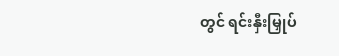တွင် ရင်းနှီးမြှုပ်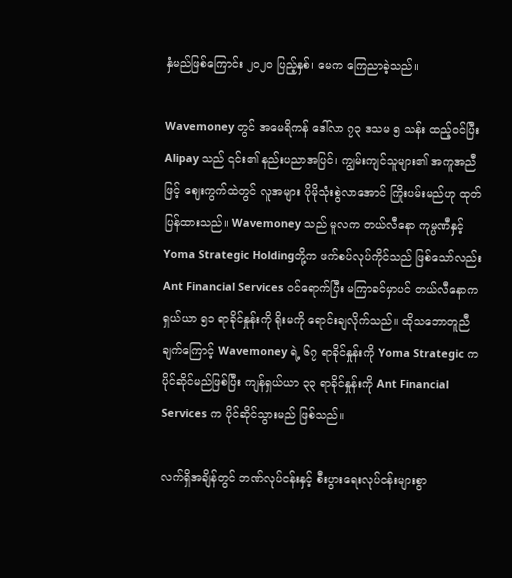နှံမည်ဖြစ်ကြောင်း ၂၀၂၀ ပြည့်နှစ်၊ မေက ကြေညာခဲ့သည်။

Wavemoney တွင် အမေရိကန် ဒေါ်လာ ၇၃ ဒသမ ၅ သန်း ထည့်ဝင်ပြီး Alipay သည် ၎င်း၏ နည်းပညာအပြင်၊ ကျွမ်းကျင်သူများ၏ အကူအညီဖြင့် ဈေးကွက်ထဲတွင် လူအများ ပိုမိုသုံးစွဲလာအောင် ကြိုးပမ်းမည်ဟု ထုတ်ပြန်ထားသည်။ Wavemoney သည် မူလက တယ်လီနော ကုမ္ပဏီနှင့် Yoma Strategic Holdingတို့က ဖက်စပ်လုပ်ကိုင်သည် ဖြစ်သော်လည်း Ant Financial Services ဝင်ရောက်ပြီး မကြာခင်မှာပင် တယ်လီနောက ရှယ်ယာ ၅၁ ရာခိုင်နှုန်းကို ရိုးမကို ရောင်းချလိုက်သည်။ ထိုသဘောတူညီချက်ကြောင့် Wavemoney ရဲ့ ၆၇ ရာခိုင်နှုန်းကို Yoma Strategic က ပိုင်ဆိုင်မည်ဖြစ်ပြီး ကျန်ရှယ်ယာ ၃၃ ရာခိုင်နှုန်းကို Ant Financial Services က ပိုင်ဆိုင်သွားမည် ဖြစ်သည်။

လက်ရှိအချိန်တွင် ဘဏ်လုပ်ငန်းနှင့် စီးပွားရေးလုပ်ငန်းများစွာ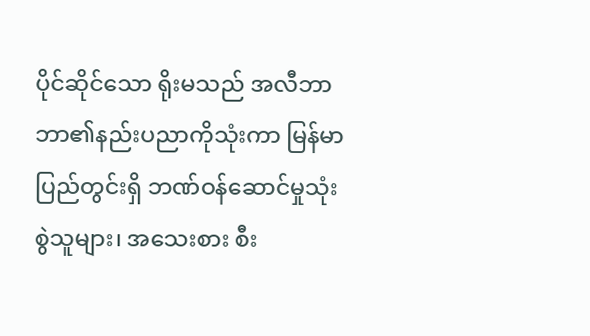ပိုင်ဆိုင်သော ရိုးမသည် အလီဘာဘာ၏နည်းပညာကိုသုံးကာ မြန်မာပြည်တွင်းရှိ ဘဏ်ဝန်ဆောင်မှုသုံးစွဲသူများ၊ အသေးစား စီး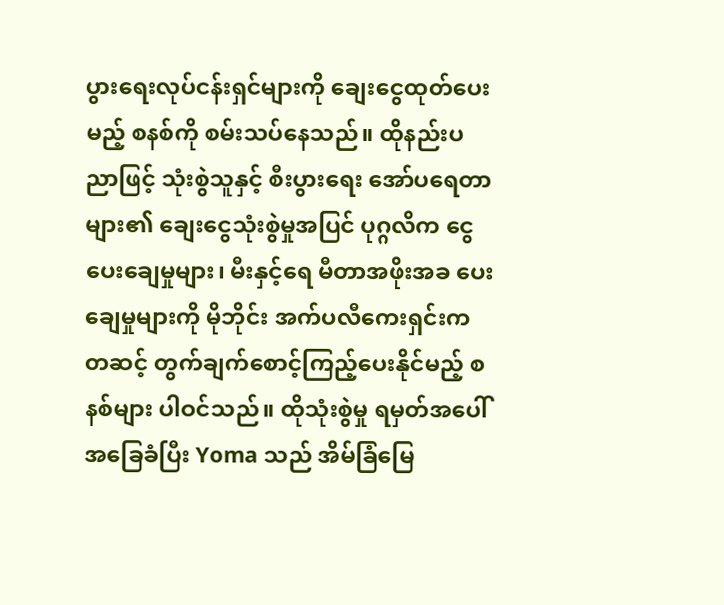ပွားရေးလုပ်ငန်းရှင်များကို ချေးငွေထုတ်ပေးမည့် စနစ်ကို စမ်းသပ်နေသည်။ ထိုနည်းပညာဖြင့် သုံးစွဲသူနှင့် စီးပွားရေး အော်ပရေတာများ၏ ချေးငွေသုံးစွဲမှုအပြင် ပုဂ္ဂလိက ငွေပေးချေမှုများ၊ မီးနှင့်ရေ မီတာအဖိုးအခ ပေးချေမှုများကို မိုဘိုင်း အက်ပလီကေးရှင်းကတဆင့် တွက်ချက်စောင့်ကြည့်ပေးနိုင်မည့် စနစ်များ ပါဝင်သည်။ ထိုသုံးစွဲမှု ရမှတ်အပေါ် အခြေခံပြီး Yoma သည် အိမ်ခြံမြေ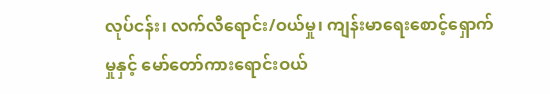လုပ်ငန်း၊ လက်လီရောင်း/ဝယ်မှု၊ ကျန်းမာရေးစောင့်ရှောက်မှုနှင့် မော်တော်ကားရောင်းဝယ်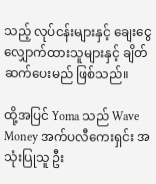သည့် လုပ်ငန်းများနှင့် ချေးငွေလျှောက်ထားသူများနှင့် ချိတ်ဆက်ပေးမည် ဖြစ်သည်။

ထို့အပြင် Yoma သည် Wave Money အက်ပလီကေးရှင်း အသုံးပြုသူ ဦး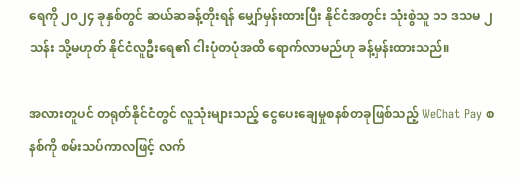ရေကို ၂၀၂၄ ခုနှစ်တွင် ဆယ်ဆခန့်တိုးရန် မျှော်မှန်းထားပြီး နိုင်ငံအတွင်း သုံးစွဲသူ ၁၁ ဒသမ ၂ သန်း သို့မဟုတ် နိုင်ငံလူဦးရေ၏ ငါးပုံတပုံအထိ ရောက်လာမည်ဟု ခန့်မှန်းထားသည်။

အလားတူပင် တရုတ်နိုင်ငံတွင် လူသုံးများသည့် ငွေပေးချေမှုစနစ်တခုဖြစ်သည့် WeChat Pay စနစ်ကို စမ်းသပ်ကာလဖြင့် လက်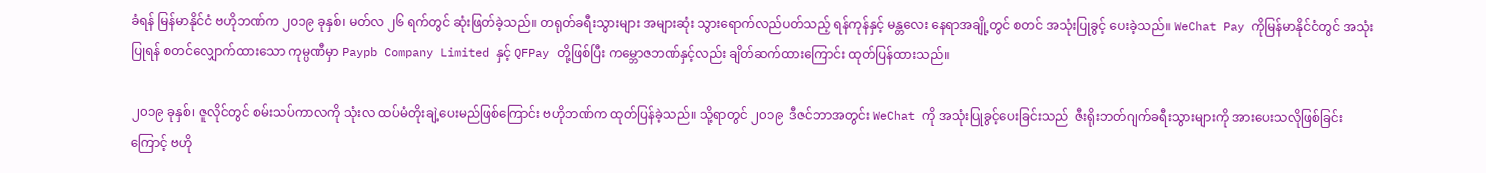ခံရန် မြန်မာနိုင်ငံ ဗဟိုဘဏ်က ၂၀၁၉ ခုနှစ်၊ မတ်လ ၂၆ ရက်တွင် ဆုံးဖြတ်ခဲ့သည်။ တရုတ်ခရီးသွားများ အများဆုံး သွားရောက်လည်ပတ်သည့် ရန်ကုန်နှင့် မန္တလေး နေရာအချို့တွင် စတင် အသုံးပြုခွင့် ပေးခဲ့သည်။ WeChat Pay ကိုမြန်မာနိုင်ငံတွင် အသုံးပြုရန် စတင်လျှောက်ထားသော ကုမ္ပဏီမှာ Paypb Company Limited နှင့် QFPay တို့ဖြစ်ပြီး ကမ္ဘောဇဘဏ်နှင့်လည်း ချိတ်ဆက်ထားကြောင်း ထုတ်ပြန်ထားသည်။

၂၀၁၉ ခုနှစ်၊ ဇူလိုင်တွင် စမ်းသပ်ကာလကို သုံးလ ထပ်မံတိုးချဲ့ပေးမည်ဖြစ်ကြောင်း ဗဟိုဘဏ်က ထုတ်ပြန်ခဲ့သည်။ သို့ရာတွင် ၂၀၁၉  ဒီဇင်ဘာအတွင်း WeChat ကို အသုံးပြုခွင့်ပေးခြင်းသည်  ဇီးရိုးဘတ်ဂျက်ခရီးသွားများကို အားပေးသလိုဖြစ်ခြင်းကြောင့် ဗဟို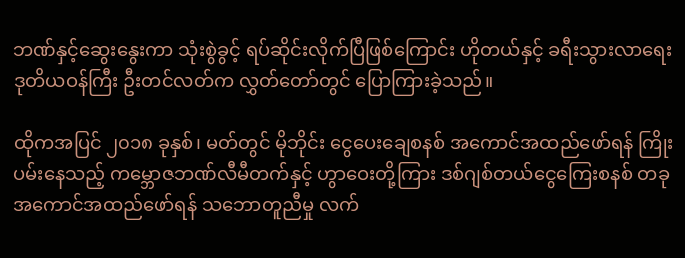ဘဏ်နှင့်ဆွေးနွေးကာ သုံးစွဲခွင့် ရပ်ဆိုင်းလိုက်ပြီဖြစ်ကြောင်း ဟိုတယ်နှင့် ခရီးသွားလာရေး ဒုတိယဝန်ကြီး ဦးတင်လတ်က လွှတ်တော်တွင် ပြောကြားခဲ့သည်။

ထိုကအပြင် ၂၀၁၈ ခုနှစ်၊ မတ်တွင် မိုဘိုင်း ငွေပေးချေစနစ် အကောင်အထည်ဖော်ရန် ကြိုးပမ်းနေသည့် ကမ္ဘောဇဘဏ်လီမီတက်နှင့် ဟွာဝေးတို့ကြား ဒစ်ဂျစ်တယ်ငွေကြေးစနစ် တခုအကောင်အထည်ဖော်ရန် သဘောတူညီမှု လက်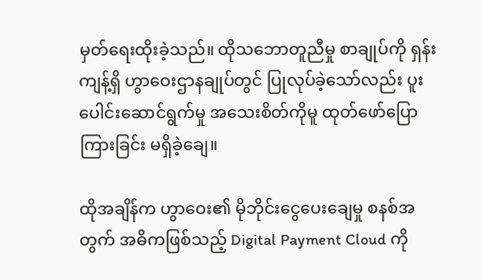မှတ်ရေးထိုးခဲ့သည်။ ထိုသဘောတူညီမှု စာချုပ်ကို ရှန်းကျန့်ရှိ ဟွာဝေးဌာနချုပ်တွင် ပြုလုပ်ခဲ့သော်လည်း ပူးပေါင်းဆောင်ရွက်မှု အသေးစိတ်ကိုမူ ထုတ်ဖော်ပြောကြားခြင်း မရှိခဲ့ချေ။

ထိုအချိန်က ဟွာဝေး၏ မိုဘိုင်းငွေပေးချေမှု စနစ်အတွက် အဓိကဖြစ်သည့် Digital Payment Cloud ကို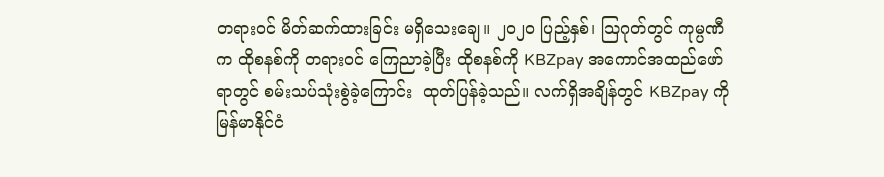တရားဝင် မိတ်ဆက်ထားခြင်း မရှိသေးချေ။ ၂၀၂၀ ပြည့်နှစ်၊ သြဂုတ်တွင် ကုမ္ပဏီက ထိုစနစ်ကို တရားဝင် ကြေညာခဲ့ပြီး ထိုစနစ်ကို KBZpay အကောင်အထည်ဖော်ရာတွင် စမ်းသပ်သုံးစွဲခဲ့ကြောင်း  ထုတ်ပြန်ခဲ့သည်။ လက်ရှိအချိန်တွင် KBZpay ကို မြန်မာနိုင်ငံ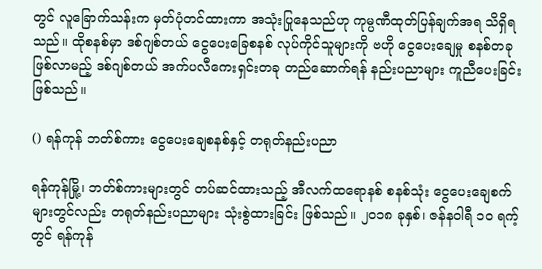တွင် လူခြောက်သန်းက မှတ်ပုံတင်ထားကာ အသုံးပြုနေသည်ဟု ကုမ္ပဏီထုတ်ပြန်ချက်အရ သိရှိရသည်။ ထိုစနစ်မှာ ဒစ်ဂျစ်တယ် ငွေပေးခြေစနစ် လုပ်ကိုင်သူများကို ဗဟို ငွေပေးချေမှု စနစ်တခုဖြစ်လာမည့် ဒစ်ဂျစ်တယ် အက်ပလီကေးရှင်းတခု တည်ဆောက်ရန် နည်းပညာများ ကူညီပေးခြင်း ဖြစ်သည်။

() ရန်ကုန် ဘတ်စ်ကား ငွေပေးချေစနစ်နှင့် တရုတ်နည်းပညာ

ရန်ကုန်မြို့၊ ဘတ်စ်ကားများတွင် တပ်ဆင်ထားသည့် အီလက်ထရောနစ် စနစ်သုံး ငွေပေးချေစက် များတွင်လည်း တရုတ်နည်းပညာများ သုံးစွဲထားခြင်း ဖြစ်သည်။ ၂၀၁၈ ခုနှစ်၊ ဇန်နဝါရီ ၁၀ ရက့်တွင် ရန်ကုန်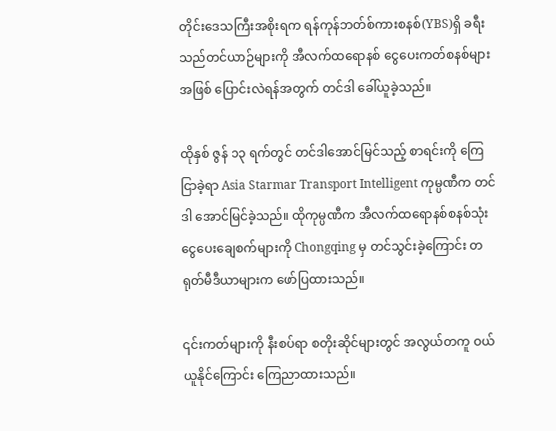တိုင်းဒေသကြီးအစိုးရက ရန်ကုန်ဘတ်စ်ကားစနစ်(YBS)ရှိ ခရီးသည်တင်ယာဉ်များကို အီလက်ထရောနစ် ငွေပေးကတ်စနစ်များအဖြစ် ပြောင်းလဲရန်အတွက် တင်ဒါ ခေါ်ယူခဲ့သည်။

ထိုနှစ် ဇွန် ၁၃ ရက်တွင် တင်ဒါအောင်မြင်သည့် စာရင်းကို ကြေငြာခဲ့ရာ Asia Starmar Transport Intelligent ကုမ္ပဏီက တင်ဒါ အောင်မြင်ခဲ့သည်။ ထိုကုမ္ပဏီက အီလက်ထရောနစ်စနစ်သုံး ငွေပေးချေစက်များကို Chongqing မှ တင်သွင်းခဲ့ကြောင်း တရုတ်မီဒီယာများက ဖော်ပြထားသည်။

၎င်းကတ်များကို နီးစပ်ရာ စတိုးဆိုင်များတွင် အလွယ်တကူ ဝယ်ယူနိုင်ကြောင်း ကြေညာထားသည်။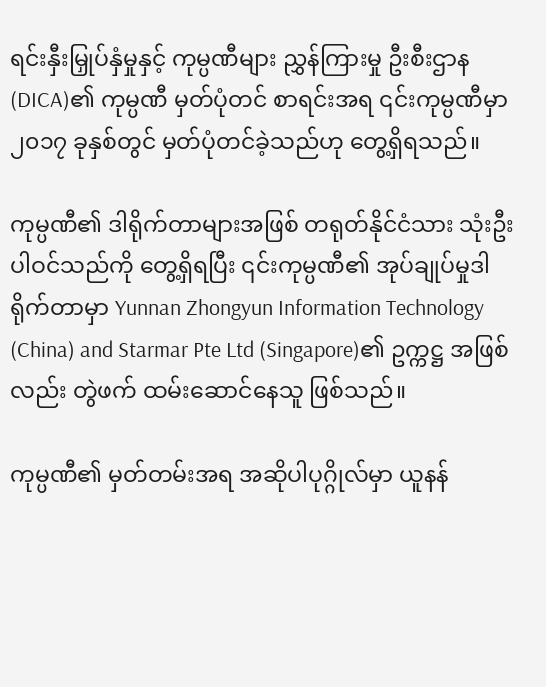ရင်းနှီးမြှုပ်နှံမှုနှင့် ကုမ္ပဏီများ ညွှန်ကြားမှု ဦးစီးဌာန (DICA)၏ ကုမ္ပဏီ မှတ်ပုံတင် စာရင်းအရ ၎င်းကုမ္ပဏီမှာ ၂၀၁၇ ခုနှစ်တွင် မှတ်ပုံတင်ခဲ့သည်ဟု တွေ့ရှိရသည်။

ကုမ္ပဏီ၏ ဒါရိုက်တာများအဖြစ် တရုတ်နိုင်ငံသား သုံးဦး ပါဝင်သည်ကို တွေ့ရှိရပြီး ၎င်းကုမ္ပဏီ၏ အုပ်ချုပ်မှုဒါရိုက်တာမှာ Yunnan Zhongyun Information Technology (China) and Starmar Pte Ltd (Singapore)၏ ဥက္ကဋ္ဌ အဖြစ်လည်း တွဲဖက် ထမ်းဆောင်နေသူ ဖြစ်သည်။

ကုမ္ပဏီ၏ မှတ်တမ်းအရ အဆိုပါပုဂ္ဂိုလ်မှာ ယူနန်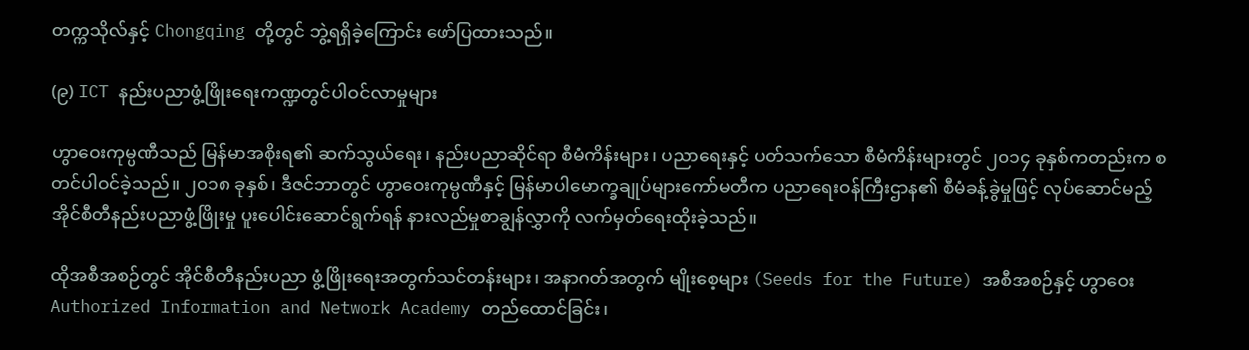တက္ကသိုလ်နှင့် Chongqing တို့တွင် ဘွဲ့ရရှိခဲ့ကြောင်း ဖော်ပြထားသည်။

(၉) ICT နည်းပညာဖွံ့ဖြိုးရေးကဏ္ဍတွင်ပါဝင်လာမှုများ

ဟွာဝေးကုမ္ပဏီသည် မြန်မာအစိုးရ၏ ဆက်သွယ်ရေး၊ နည်းပညာဆိုင်ရာ စီမံကိန်းများ၊ ပညာရေးနှင့် ပတ်သက်သော စီမံကိန်းများတွင် ၂၀၁၄ ခုနှစ်ကတည်းက စတင်ပါဝင်ခဲ့သည်။ ၂၀၁၈ ခုနှစ်၊ ဒီဇင်ဘာတွင် ဟွာဝေးကုမ္ပဏီနှင့် မြန်မာပါမောက္ခချုပ်များကော်မတီက ပညာရေးဝန်ကြီးဌာန၏ စီမံခန့်ခွဲမှုဖြင့် လုပ်ဆောင်မည့် အိုင်စီတီနည်းပညာဖွံ့ဖြိုးမှု ပူးပေါင်းဆောင်ရွက်ရန် နားလည်မှုစာချွန်လွှာကို လက်မှတ်ရေးထိုးခဲ့သည်။

ထိုအစီအစဉ်တွင် အိုင်စီတီနည်းပညာ ဖွံ့ဖြိုးရေးအတွက်သင်တန်းများ၊ အနာဂတ်အတွက် မျိုးစေ့များ (Seeds for the Future) အစီအစဉ်နှင့် ဟွာဝေး Authorized Information and Network Academy တည်ထောင်ခြင်း၊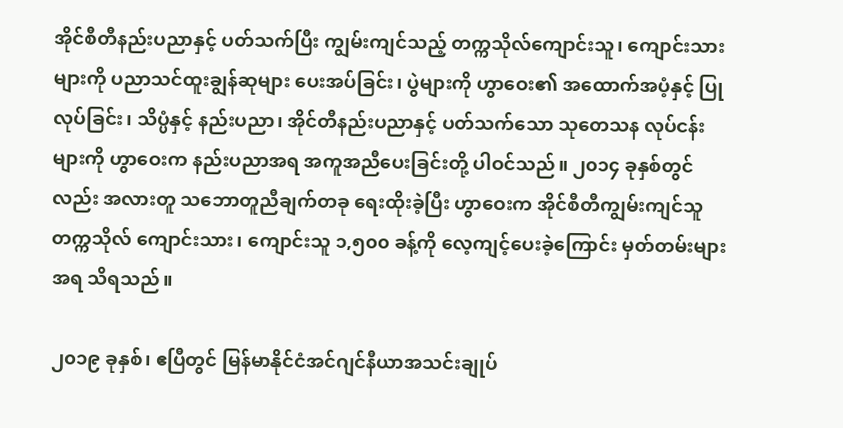အိုင်စီတီနည်းပညာနှင့် ပတ်သက်ပြီး ကျွမ်းကျင်သည့် တက္ကသိုလ်ကျောင်းသူ၊ ကျောင်းသားများကို ပညာသင်ထူးချွန်ဆုများ ပေးအပ်ခြင်း၊ ပွဲများကို ဟွာဝေး၏ အထောက်အပံ့နှင့် ပြုလုပ်ခြင်း၊ သိပ္ပံနှင့် နည်းပညာ၊ အိုင်တီနည်းပညာနှင့် ပတ်သက်သော သုတေသန လုပ်ငန်းများကို ဟွာဝေးက နည်းပညာအရ အကူအညီပေးခြင်းတို့ ပါဝင်သည်။ ၂၀၁၄ ခုနှစ်တွင်လည်း အလားတူ သဘောတူညီချက်တခု ရေးထိုးခဲ့ပြီး ဟွာဝေးက အိုင်စီတီကျွမ်းကျင်သူ တက္ကသိုလ် ကျောင်းသား၊ ကျောင်းသူ ၁,၅၀၀ ခန့်ကို လေ့ကျင့်ပေးခဲ့ကြောင်း မှတ်တမ်းများအရ သိရသည်။

၂၀၁၉ ခုနှစ်၊ ဧပြီတွင် မြန်မာနိုင်ငံအင်ဂျင်နီယာအသင်းချုပ်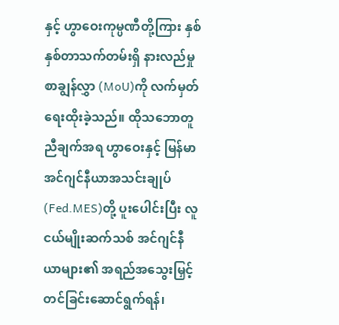နှင့် ဟွာဝေးကုမ္ပဏီတို့ကြား နှစ်နှစ်တာသက်တမ်းရှိ နားလည်မှုစာချွန်လွှာ (MoU)ကို လက်မှတ်ရေးထိုးခဲ့သည်။ ထိုသဘောတူညီချက်အရ ဟွာဝေးနှင့် မြန်မာအင်ဂျင်နီယာအသင်းချုပ် (Fed.MES)တို့ ပူးပေါင်းပြီး လူငယ်မျိုးဆက်သစ် အင်ဂျင်နီယာများ၏ အရည်အသွေးမြှင့်တင်ခြင်းဆောင်ရွက်ရန်၊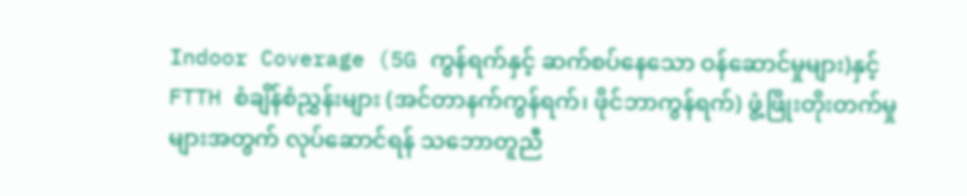Indoor Coverage (5G ကွန်ရက်နှင့် ဆက်စပ်နေသော ဝန်ဆောင်မှုများ)နှင့် FTTH စံချိန်စံညွှန်းများ (အင်တာနက်ကွန်ရက်၊ ဖိုင်ဘာကွန်ရက်) ဖွံ့ဖြိုးတိုးတက်မှုများအတွက် လုပ်ဆောင်ရန် သဘောတူညီ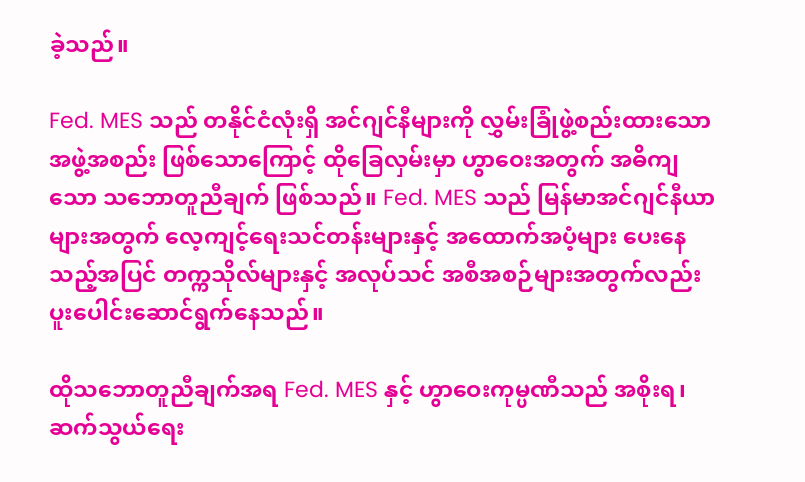ခဲ့သည်။

Fed. MES သည် တနိုင်ငံလုံးရှိ အင်ဂျင်နီများကို လွှမ်းခြုံဖွဲ့စည်းထားသော အဖွဲ့အစည်း ဖြစ်သောကြောင့် ထိုခြေလှမ်းမှာ ဟွာဝေးအတွက် အဓိကျသော သဘောတူညီချက် ဖြစ်သည်။ Fed. MES သည် မြန်မာအင်ဂျင်နီယာများအတွက် လေ့ကျင့်ရေးသင်တန်းများနှင့် အထောက်အပံ့များ ပေးနေသည့်အပြင် တက္ကသိုလ်များနှင့် အလုပ်သင် အစီအစဉ်များအတွက်လည်း ပူးပေါင်းဆောင်ရွက်နေသည်။

ထိုသဘောတူညီချက်အရ Fed. MES နှင့် ဟွာဝေးကုမ္ပဏီသည် အစိုးရ၊ ဆက်သွယ်ရေး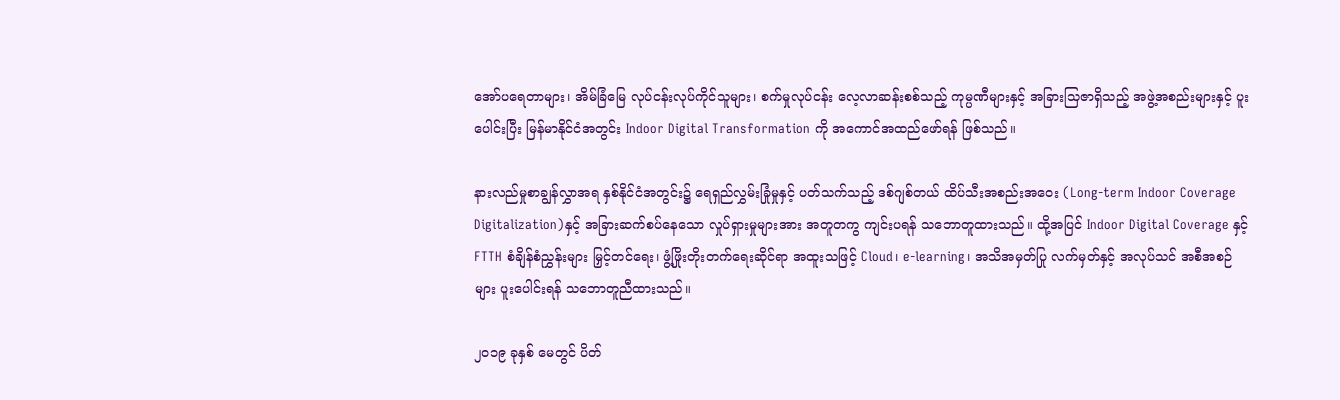အော်ပရေတာများ၊ အိမ်ခြံမြေ လုပ်ငန်းလုပ်ကိုင်သူများ၊ စက်မှုလုပ်ငန်း လေ့လာဆန်းစစ်သည့် ကုမ္ပဏီများနှင့် အခြားသြဇာရှိသည့် အဖွဲ့အစည်းများနှင့် ပူးပေါင်းပြီး မြန်မာနိုင်ငံအတွင်း Indoor Digital Transformation ကို အကောင်အထည်ဖော်ရန် ဖြစ်သည်။

နားလည်မှုစာချွန်လွှာအရ နှစ်နိုင်ငံအတွင်း၌ ရေရှည်လွှမ်းခြုံမှုနှင့် ပတ်သက်သည့် ဒစ်ဂျစ်တယ် ထိပ်သီးအစည်းအဝေး (Long-term Indoor Coverage Digitalization)နှင့် အခြားဆက်စပ်နေသော လှုပ်ရှားမှုများအား အတူတကွ ကျင်းပရန် သဘောတူထားသည်။ ထို့အပြင် Indoor Digital Coverage နှင့် FTTH စံချိန်စံညွှန်းများ မြှင့်တင်ရေး၊ ဖွံ့ဖြိုးတိုးတက်ရေးဆိုင်ရာ အထူးသဖြင့် Cloud၊ e-learning၊ အသိအမှတ်ပြု လက်မှတ်နှင့် အလုပ်သင် အစီအစဉ်များ ပူးပေါင်းရန် သဘောတူညီထားသည်။

၂၀၁၉ ခုနှစ် မေတွင် ပိတ်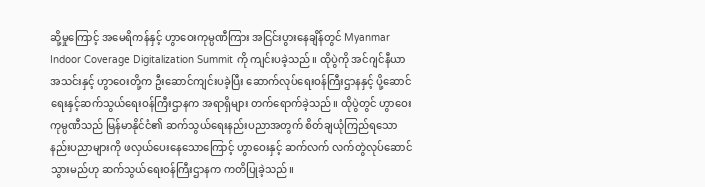ဆို့မှုကြောင့် အမေရိကန်နှင့် ဟွာဝေးကုမ္ပဏီကြား အငြင်းပွားနေချိန်တွင် Myanmar Indoor Coverage Digitalization Summit ကို ကျင်းပခဲ့သည်။ ထိုပွဲကို အင်ဂျင်နီယာအသင်းနှင့် ဟွာဝေးတို့က ဦးဆောင်ကျင်းပခဲ့ပြီး ဆောက်လုပ်ရေးဝန်ကြီးဌာနနှင့် ပို့ဆောင်ရေးနှင့်ဆက်သွယ်ရေးဝန်ကြီးဌာနက အရာရှိများ တက်ရောက်ခဲ့သည်။ ထိုပွဲတွင် ဟွာဝေးကုမ္ပဏီသည် မြန်မာနိုင်ငံ၏ ဆက်သွယ်ရေးနည်းပညာအတွက် စိတ်ချယုံကြည်ရသော နည်းပညာများကို ဖလှယ်ပေးနေသောကြောင့် ဟွာဝေးနှင့် ဆက်လက် လက်တွဲလုပ်ဆောင်သွားမည်ဟု ဆက်သွယ်ရေးဝန်ကြီးဌာနက ကတိပြုခဲ့သည်။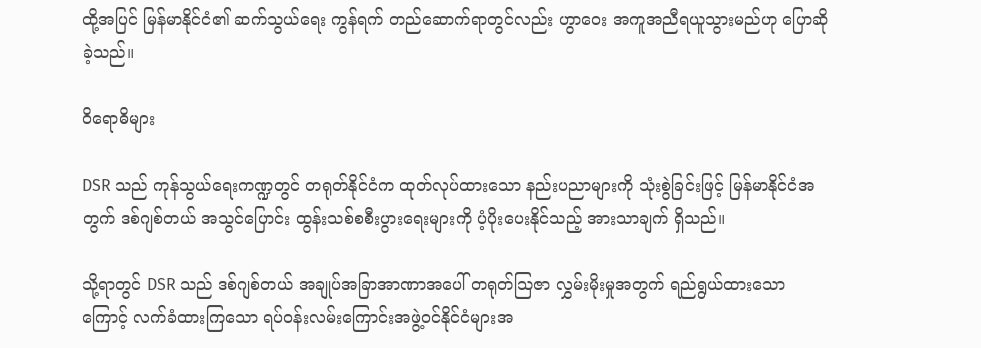ထို့အပြင် မြန်မာနိုင်ငံ၏ ဆက်သွယ်ရေး ကွန်ရက် တည်ဆောက်ရာတွင်လည်း ဟွာဝေး အကူအညီရယူသွားမည်ဟု ပြောဆိုခဲ့သည်။

ဝိရောဓိများ

DSR သည် ကုန်သွယ်ရေးကဏ္ဍတွင် တရုတ်နိုင်ငံက ထုတ်လုပ်ထားသော နည်းပညာများကို သုံးစွဲခြင်းဖြင့် မြန်မာနိုင်ငံအတွက် ဒစ်ဂျစ်တယ် အသွင်ပြောင်း ထွန်းသစ်စစီးပွားရေးများကို ပံ့ပိုးပေးနိုင်သည့် အားသာချက် ရှိသည်။

သို့ရာတွင် DSR သည် ဒစ်ဂျစ်တယ် အချုပ်အခြာအာဏာအပေါ် တရုတ်သြဇာ လွှမ်းမိုးမှုအတွက် ရည်ရွယ်ထားသောကြောင့် လက်ခံထားကြသော ရပ်ဝန်းလမ်းကြောင်းအဖွဲ့ဝင်နိုင်ငံများအ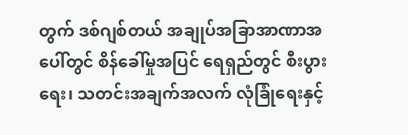တွက် ဒစ်ဂျစ်တယ် အချုပ်အခြာအာဏာအပေါ်တွင် စိန်ခေါ်မှုအပြင် ရေရှည်တွင် စီးပွားရေး၊ သတင်းအချက်အလက် လုံခြုံရေးနှင့်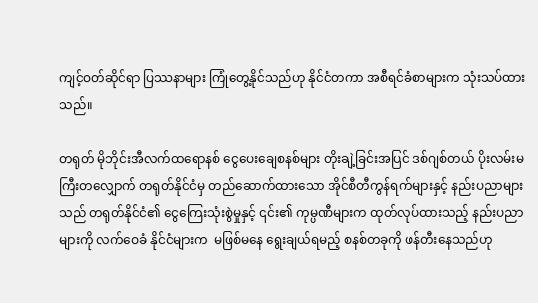ကျင့်ဝတ်ဆိုင်ရာ ပြဿနာများ ကြုံတွေ့နိုင်သည်ဟု နိုင်ငံတကာ အစီရင်ခံစာများက သုံးသပ်ထားသည်။

တရုတ် မိုဘိုင်းအီလက်ထရောနစ် ငွေပေးချေစနစ်များ တိုးချဲ့ခြင်းအပြင် ဒစ်ဂျစ်တယ် ပိုးလမ်းမကြီးတလျှောက် တရုတ်နိုင်ငံမှ တည်ဆောက်ထားသော အိုင်စီတီကွန်ရက်များနှင့် နည်းပညာများသည် တရုတ်နိုင်ငံ၏ ငွေကြေးသုံးစွဲမှုနှင့် ၎င်း၏ ကုမ္ပဏီများက ထုတ်လုပ်ထားသည့် နည်းပညာများကို လက်ဝေခံ နိုင်ငံများက  မဖြစ်မနေ ရွေးချယ်ရမည့် စနစ်တခုကို ဖန်တီးနေသည်ဟု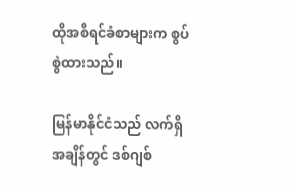ထိုအစီရင်ခံစာများက စွပ်စွဲထားသည်။

မြန်မာနိုင်ငံသည် လက်ရှိအချိန်တွင် ဒစ်ဂျစ်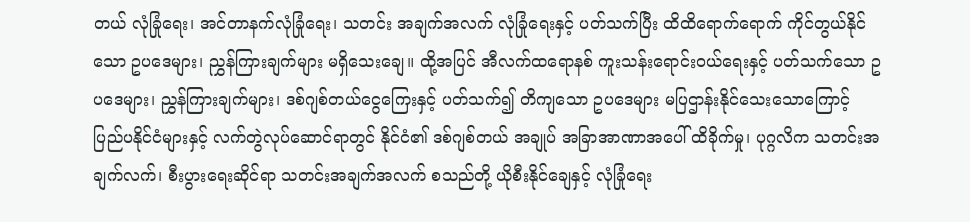တယ် လုံခြုံရေး၊ အင်တာနက်လုံခြုံရေး၊ သတင်း အချက်အလက် လုံခြုံရေးနှင့် ပတ်သက်ပြီး ထိထိရောက်ရောက် ကိုင်တွယ်နိုင်သော ဥပဒေများ၊ ညွှန်ကြားချက်များ မရှိသေးချေ။ ထို့အပြင် အီလက်ထရောနစ် ကူးသန်းရောင်းဝယ်ရေးနှင့် ပတ်သက်သော ဥပဒေများ၊ ညွှန်ကြားချက်များ၊ ဒစ်ဂျစ်တယ်ငွေကြေးနှင့် ပတ်သက်၍ တိကျသော ဥပဒေများ မပြဌာန်းနိုင်သေးသောကြောင့် ပြည်ပနိုင်ငံများနှင့် လက်တွဲလုပ်ဆောင်ရာတွင် နိုင်ငံ၏ ဒစ်ဂျစ်တယ် အချုပ် အခြာအာဏာအပေါ် ထိခိုက်မှု၊ ပုဂ္ဂလိက သတင်းအချက်လက်၊ စီးပွားရေးဆိုင်ရာ သတင်းအချက်အလက် စသည်တို့ ယိုစီးနိုင်ချေနှင့် လုံခြုံရေး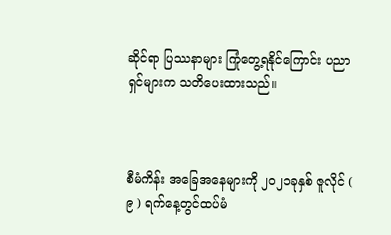ဆိုင်ရာ ပြဿနာများ ကြုံတွေ့ရနိုင်ကြောင်း ပညာရှင်များက သတိပေးထားသည်။



စီမံကိန်း အခြေအနေများကို ၂၀၂၁ခုနှစ် ဇူလိုင် ( ၉ ) ရက်နေ့တွင်ထပ်မံ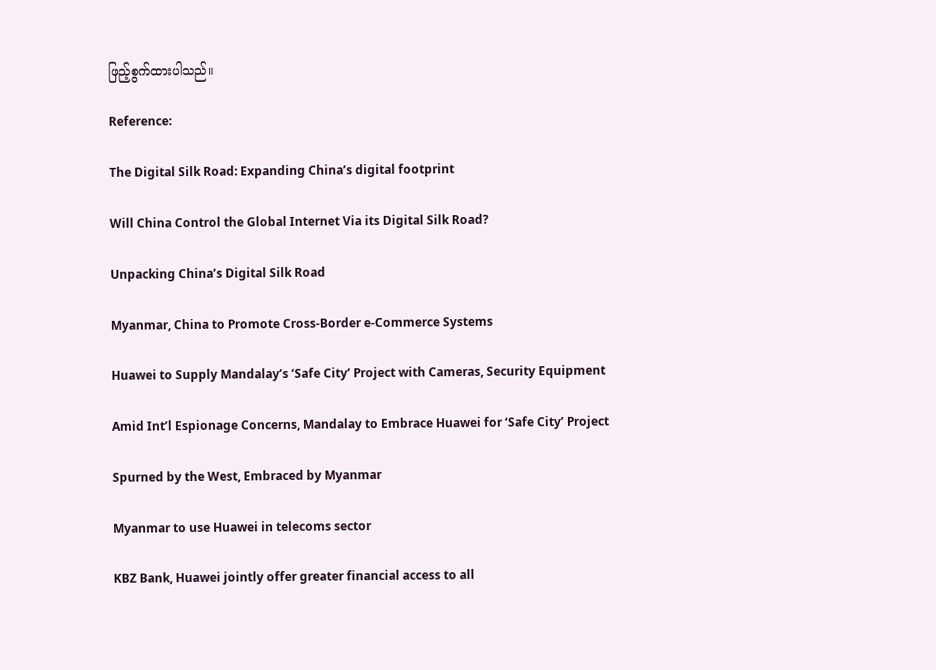ဖြည့်စွက်ထားပါသည်။

Reference:

The Digital Silk Road: Expanding China’s digital footprint

Will China Control the Global Internet Via its Digital Silk Road?

Unpacking China’s Digital Silk Road

Myanmar, China to Promote Cross-Border e-Commerce Systems

Huawei to Supply Mandalay’s ‘Safe City’ Project with Cameras, Security Equipment

Amid Int’l Espionage Concerns, Mandalay to Embrace Huawei for ‘Safe City’ Project

Spurned by the West, Embraced by Myanmar

Myanmar to use Huawei in telecoms sector

KBZ Bank, Huawei jointly offer greater financial access to all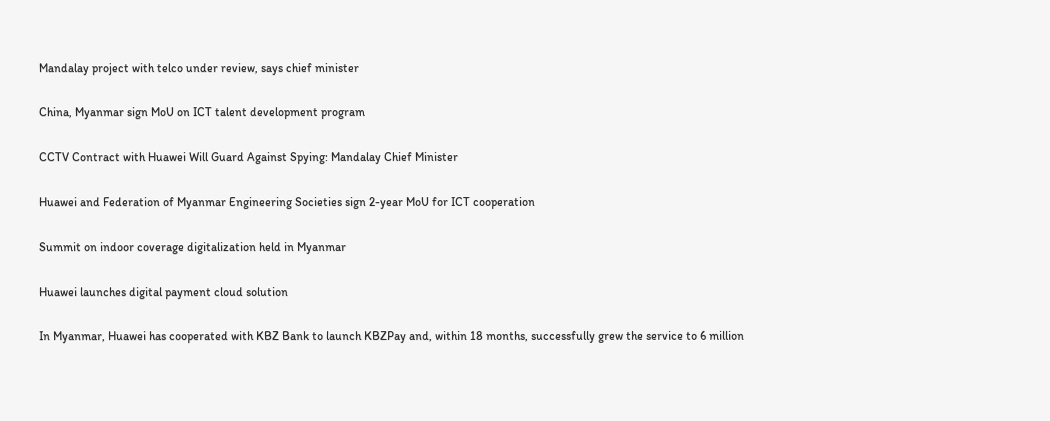Mandalay project with telco under review, says chief minister

China, Myanmar sign MoU on ICT talent development program

CCTV Contract with Huawei Will Guard Against Spying: Mandalay Chief Minister

Huawei and Federation of Myanmar Engineering Societies sign 2-year MoU for ICT cooperation

Summit on indoor coverage digitalization held in Myanmar

Huawei launches digital payment cloud solution

In Myanmar, Huawei has cooperated with KBZ Bank to launch KBZPay and, within 18 months, successfully grew the service to 6 million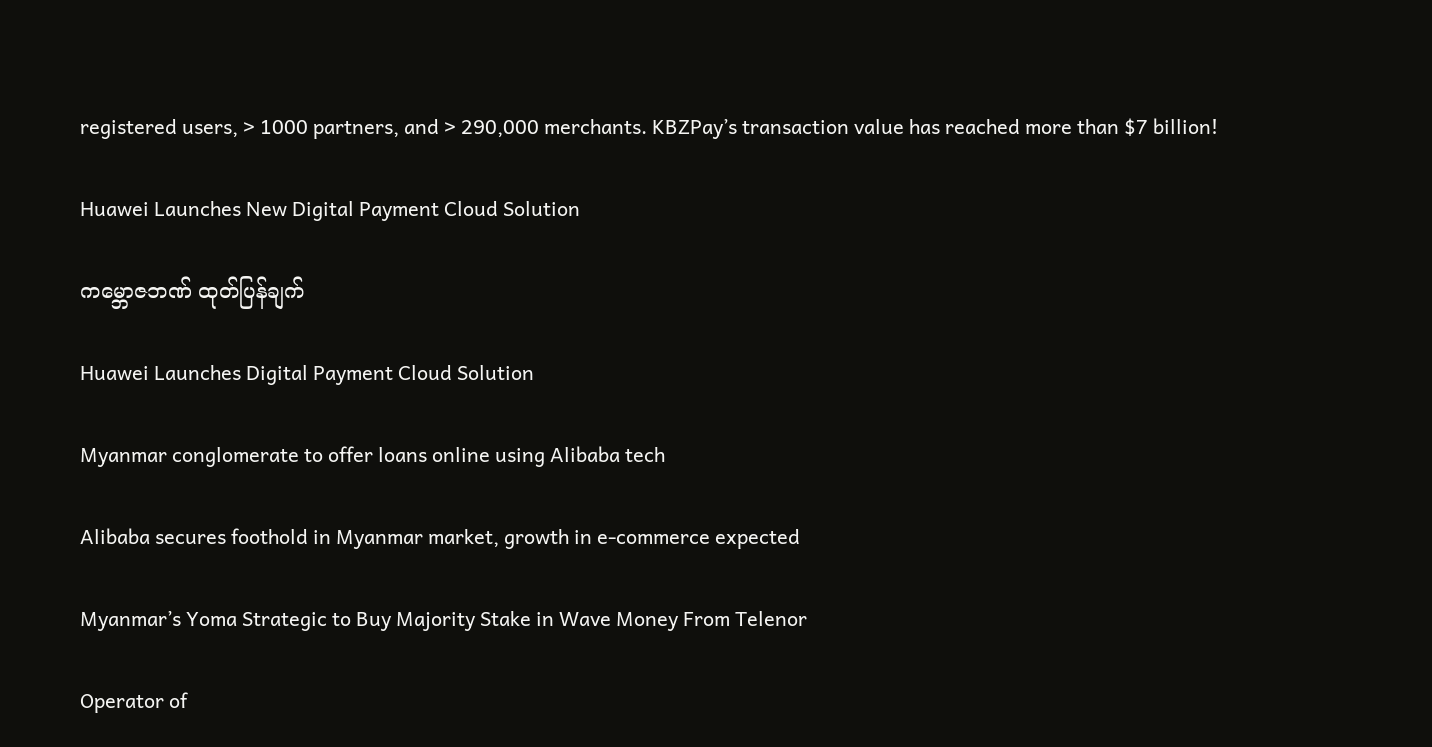registered users, > 1000 partners, and > 290,000 merchants. KBZPay’s transaction value has reached more than $7 billion!

Huawei Launches New Digital Payment Cloud Solution

ကမ္ဘောဇဘဏ် ထုတ်ပြန်ချက်

Huawei Launches Digital Payment Cloud Solution

Myanmar conglomerate to offer loans online using Alibaba tech

Alibaba secures foothold in Myanmar market, growth in e-commerce expected

Myanmar’s Yoma Strategic to Buy Majority Stake in Wave Money From Telenor

Operator of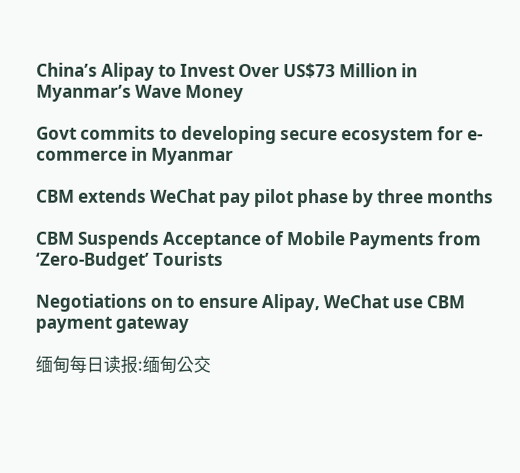China’s Alipay to Invest Over US$73 Million in Myanmar’s Wave Money

Govt commits to developing secure ecosystem for e-commerce in Myanmar

CBM extends WeChat pay pilot phase by three months

CBM Suspends Acceptance of Mobile Payments from ‘Zero-Budget’ Tourists

Negotiations on to ensure Alipay, WeChat use CBM payment gateway

缅甸每日读报:缅甸公交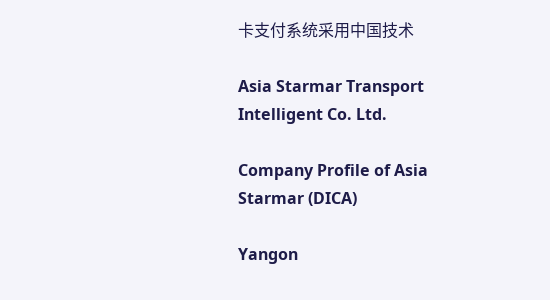卡支付系统采用中国技术

Asia Starmar Transport Intelligent Co. Ltd.

Company Profile of Asia Starmar (DICA)

Yangon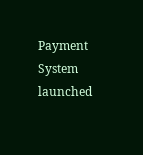Payment System launched